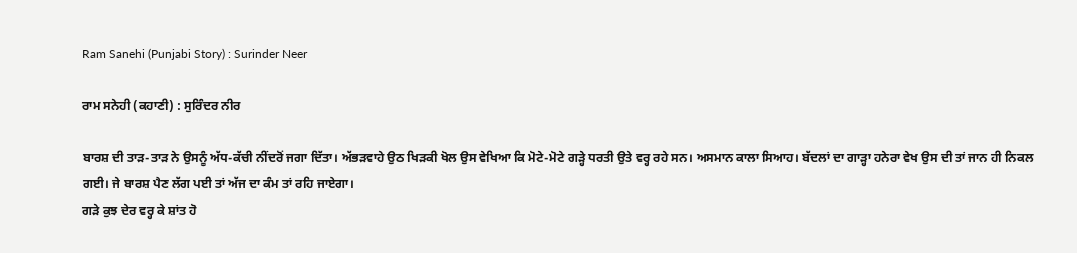Ram Sanehi (Punjabi Story) : Surinder Neer

ਰਾਮ ਸਨੇਹੀ (ਕਹਾਣੀ) : ਸੁਰਿੰਦਰ ਨੀਰ

ਬਾਰਸ਼ ਦੀ ਤਾੜ-ਤਾੜ ਨੇ ਉਸਨੂੰ ਅੱਧ-ਕੱਚੀ ਨੀਂਦਰੋਂ ਜਗਾ ਦਿੱਤਾ। ਅੱਭੜਵਾਹੇ ਉਠ ਖਿੜਕੀ ਖੋਲ ਉਸ ਵੇਖਿਆ ਕਿ ਮੋਟੇ-ਮੋਟੇ ਗੜ੍ਹੇ ਧਰਤੀ ਉਤੇ ਵਰ੍ਹ ਰਹੇ ਸਨ। ਅਸਮਾਨ ਕਾਲਾ ਸਿਆਹ। ਬੱਦਲਾਂ ਦਾ ਗਾੜ੍ਹਾ ਹਨੇਰਾ ਵੇਖ ਉਸ ਦੀ ਤਾਂ ਜਾਨ ਹੀ ਨਿਕਲ ਗਈ। ਜੇ ਬਾਰਸ਼ ਪੈਣ ਲੱਗ ਪਈ ਤਾਂ ਅੱਜ ਦਾ ਕੰਮ ਤਾਂ ਰਹਿ ਜਾਏਗਾ।
ਗੜੇ ਕੁਝ ਦੇਰ ਵਰ੍ਹ ਕੇ ਸ਼ਾਂਤ ਹੋ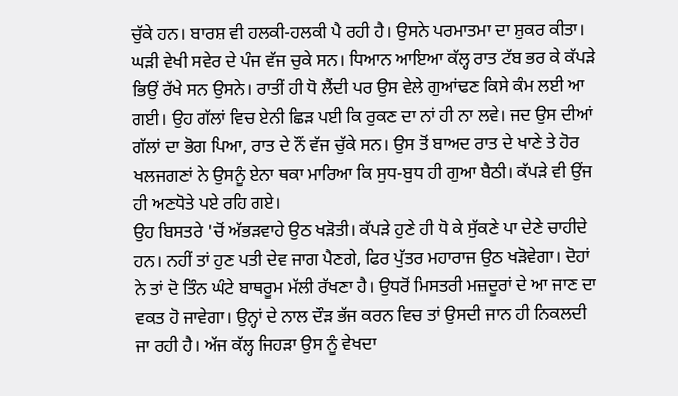ਚੁੱਕੇ ਹਨ। ਬਾਰਸ਼ ਵੀ ਹਲਕੀ-ਹਲਕੀ ਪੈ ਰਹੀ ਹੈ। ਉਸਨੇ ਪਰਮਾਤਮਾ ਦਾ ਸ਼ੁਕਰ ਕੀਤਾ। ਘੜੀ ਵੇਖੀ ਸਵੇਰ ਦੇ ਪੰਜ ਵੱਜ ਚੁਕੇ ਸਨ। ਧਿਆਨ ਆਇਆ ਕੱਲ੍ਹ ਰਾਤ ਟੱਬ ਭਰ ਕੇ ਕੱਪੜੇ ਭਿਉਂ ਰੱਖੇ ਸਨ ਉਸਨੇ। ਰਾਤੀਂ ਹੀ ਧੋ ਲੈਂਦੀ ਪਰ ਉਸ ਵੇਲੇ ਗੁਆਂਢਣ ਕਿਸੇ ਕੰਮ ਲਈ ਆ ਗਈ। ਉਹ ਗੱਲਾਂ ਵਿਚ ਏਨੀ ਛਿੜ ਪਈ ਕਿ ਰੁਕਣ ਦਾ ਨਾਂ ਹੀ ਨਾ ਲਵੇ। ਜਦ ਉਸ ਦੀਆਂ ਗੱਲਾਂ ਦਾ ਭੋਗ ਪਿਆ, ਰਾਤ ਦੇ ਨੌਂ ਵੱਜ ਚੁੱਕੇ ਸਨ। ਉਸ ਤੋਂ ਬਾਅਦ ਰਾਤ ਦੇ ਖਾਣੇ ਤੇ ਹੋਰ ਖਲਜਗਣਾਂ ਨੇ ਉਸਨੂੰ ਏਨਾ ਥਕਾ ਮਾਰਿਆ ਕਿ ਸੁਧ-ਬੁਧ ਹੀ ਗੁਆ ਬੈਠੀ। ਕੱਪੜੇ ਵੀ ਉਂਜ ਹੀ ਅਣਧੋਤੇ ਪਏ ਰਹਿ ਗਏ।
ਉਹ ਬਿਸਤਰੇ 'ਚੋਂ ਅੱਭੜਵਾਹੇ ਉਠ ਖੜੋਤੀ। ਕੱਪੜੇ ਹੁਣੇ ਹੀ ਧੋ ਕੇ ਸੁੱਕਣੇ ਪਾ ਦੇਣੇ ਚਾਹੀਦੇ ਹਨ। ਨਹੀਂ ਤਾਂ ਹੁਣ ਪਤੀ ਦੇਵ ਜਾਗ ਪੈਣਗੇ, ਫਿਰ ਪੁੱਤਰ ਮਹਾਰਾਜ ਉਠ ਖੜੋਵੇਗਾ। ਦੋਹਾਂ ਨੇ ਤਾਂ ਦੋ ਤਿੰਨ ਘੰਟੇ ਬਾਥਰੂਮ ਮੱਲੀ ਰੱਖਣਾ ਹੈ। ਉਧਰੋਂ ਮਿਸਤਰੀ ਮਜ਼ਦੂਰਾਂ ਦੇ ਆ ਜਾਣ ਦਾ ਵਕਤ ਹੋ ਜਾਵੇਗਾ। ਉਨ੍ਹਾਂ ਦੇ ਨਾਲ ਦੌੜ ਭੱਜ ਕਰਨ ਵਿਚ ਤਾਂ ਉਸਦੀ ਜਾਨ ਹੀ ਨਿਕਲਦੀ ਜਾ ਰਹੀ ਹੈ। ਅੱਜ ਕੱਲ੍ਹ ਜਿਹੜਾ ਉਸ ਨੂੰ ਵੇਖਦਾ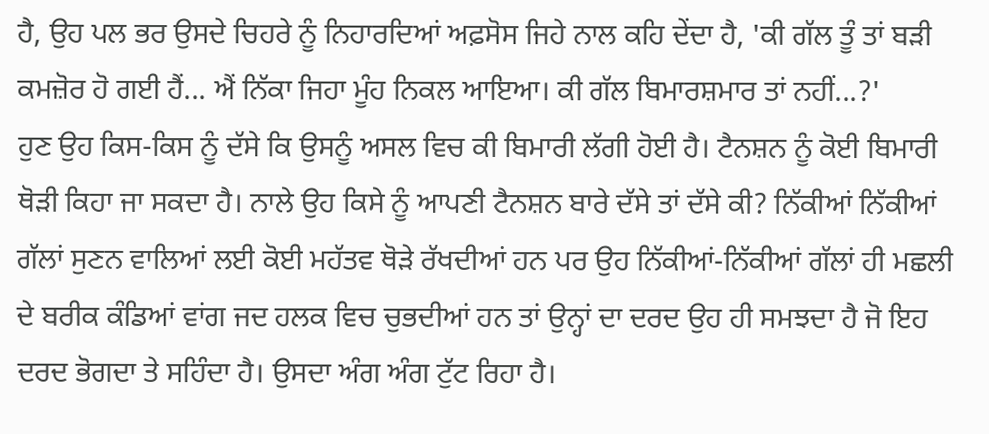ਹੈ, ਉਹ ਪਲ ਭਰ ਉਸਦੇ ਚਿਹਰੇ ਨੂੰ ਨਿਹਾਰਦਿਆਂ ਅਫ਼ਸੋਸ ਜਿਹੇ ਨਾਲ ਕਹਿ ਦੇਂਦਾ ਹੈ, 'ਕੀ ਗੱਲ ਤੂੰ ਤਾਂ ਬੜੀ ਕਮਜ਼ੋਰ ਹੋ ਗਈ ਹੈਂ... ਐਂ ਨਿੱਕਾ ਜਿਹਾ ਮੂੰਹ ਨਿਕਲ ਆਇਆ। ਕੀ ਗੱਲ ਬਿਮਾਰਸ਼ਮਾਰ ਤਾਂ ਨਹੀਂ...?'
ਹੁਣ ਉਹ ਕਿਸ-ਕਿਸ ਨੂੰ ਦੱਸੇ ਕਿ ਉਸਨੂੰ ਅਸਲ ਵਿਚ ਕੀ ਬਿਮਾਰੀ ਲੱਗੀ ਹੋਈ ਹੈ। ਟੈਨਸ਼ਨ ਨੂੰ ਕੋਈ ਬਿਮਾਰੀ ਥੋੜੀ ਕਿਹਾ ਜਾ ਸਕਦਾ ਹੈ। ਨਾਲੇ ਉਹ ਕਿਸੇ ਨੂੰ ਆਪਣੀ ਟੈਨਸ਼ਨ ਬਾਰੇ ਦੱਸੇ ਤਾਂ ਦੱਸੇ ਕੀ? ਨਿੱਕੀਆਂ ਨਿੱਕੀਆਂ ਗੱਲਾਂ ਸੁਣਨ ਵਾਲਿਆਂ ਲਈ ਕੋਈ ਮਹੱਤਵ ਥੋੜੇ ਰੱਖਦੀਆਂ ਹਨ ਪਰ ਉਹ ਨਿੱਕੀਆਂ-ਨਿੱਕੀਆਂ ਗੱਲਾਂ ਹੀ ਮਛਲੀ ਦੇ ਬਰੀਕ ਕੰਡਿਆਂ ਵਾਂਗ ਜਦ ਹਲਕ ਵਿਚ ਚੁਭਦੀਆਂ ਹਨ ਤਾਂ ਉਨ੍ਹਾਂ ਦਾ ਦਰਦ ਉਹ ਹੀ ਸਮਝਦਾ ਹੈ ਜੋ ਇਹ ਦਰਦ ਭੋਗਦਾ ਤੇ ਸਹਿੰਦਾ ਹੈ। ਉਸਦਾ ਅੰਗ ਅੰਗ ਟੁੱਟ ਰਿਹਾ ਹੈ।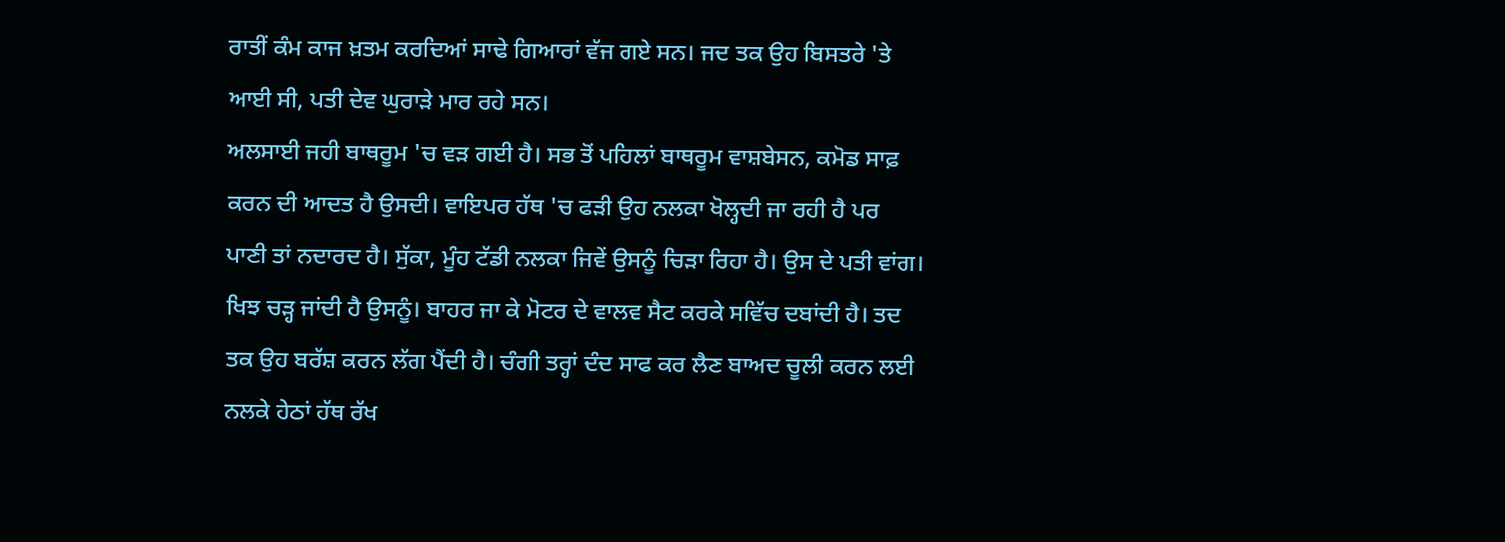ਰਾਤੀਂ ਕੰਮ ਕਾਜ ਖ਼ਤਮ ਕਰਦਿਆਂ ਸਾਢੇ ਗਿਆਰਾਂ ਵੱਜ ਗਏ ਸਨ। ਜਦ ਤਕ ਉਹ ਬਿਸਤਰੇ 'ਤੇ ਆਈ ਸੀ, ਪਤੀ ਦੇਵ ਘੁਰਾੜੇ ਮਾਰ ਰਹੇ ਸਨ।
ਅਲਸਾਈ ਜਹੀ ਬਾਥਰੂਮ 'ਚ ਵੜ ਗਈ ਹੈ। ਸਭ ਤੋਂ ਪਹਿਲਾਂ ਬਾਥਰੂਮ ਵਾਸ਼ਬੇਸਨ, ਕਮੋਡ ਸਾਫ਼ ਕਰਨ ਦੀ ਆਦਤ ਹੈ ਉਸਦੀ। ਵਾਇਪਰ ਹੱਥ 'ਚ ਫੜੀ ਉਹ ਨਲਕਾ ਖੋਲ੍ਹਦੀ ਜਾ ਰਹੀ ਹੈ ਪਰ ਪਾਣੀ ਤਾਂ ਨਦਾਰਦ ਹੈ। ਸੁੱਕਾ, ਮੂੰਹ ਟੱਡੀ ਨਲਕਾ ਜਿਵੇਂ ਉਸਨੂੰ ਚਿੜਾ ਰਿਹਾ ਹੈ। ਉਸ ਦੇ ਪਤੀ ਵਾਂਗ। ਖਿਝ ਚੜ੍ਹ ਜਾਂਦੀ ਹੈ ਉਸਨੂੰ। ਬਾਹਰ ਜਾ ਕੇ ਮੋਟਰ ਦੇ ਵਾਲਵ ਸੈਟ ਕਰਕੇ ਸਵਿੱਚ ਦਬਾਂਦੀ ਹੈ। ਤਦ ਤਕ ਉਹ ਬਰੱਸ਼ ਕਰਨ ਲੱਗ ਪੈਂਦੀ ਹੈ। ਚੰਗੀ ਤਰ੍ਹਾਂ ਦੰਦ ਸਾਫ ਕਰ ਲੈਣ ਬਾਅਦ ਚੂਲੀ ਕਰਨ ਲਈ ਨਲਕੇ ਹੇਠਾਂ ਹੱਥ ਰੱਖ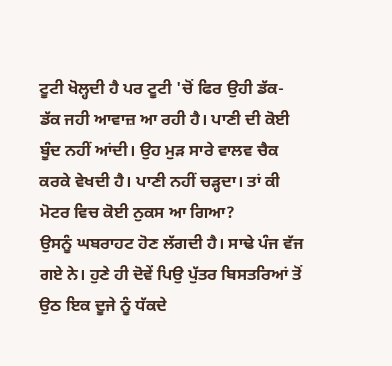ਟੂਟੀ ਖੋਲ੍ਹਦੀ ਹੈ ਪਰ ਟੂਟੀ 'ਚੋਂ ਫਿਰ ਉਹੀ ਡੱਕ-ਡੱਕ ਜਹੀ ਆਵਾਜ਼ ਆ ਰਹੀ ਹੈ। ਪਾਣੀ ਦੀ ਕੋਈ ਬੂੰਦ ਨਹੀਂ ਆਂਦੀ। ਉਹ ਮੁੜ ਸਾਰੇ ਵਾਲਵ ਚੈਕ ਕਰਕੇ ਵੇਖਦੀ ਹੈ। ਪਾਣੀ ਨਹੀਂ ਚੜ੍ਹਦਾ। ਤਾਂ ਕੀ ਮੋਟਰ ਵਿਚ ਕੋਈ ਨੁਕਸ ਆ ਗਿਆ?
ਉਸਨੂੰ ਘਬਰਾਹਟ ਹੋਣ ਲੱਗਦੀ ਹੈ। ਸਾਢੇ ਪੰਜ ਵੱਜ ਗਏ ਨੇ। ਹੁਣੇ ਹੀ ਦੋਵੇਂ ਪਿਉ ਪੁੱਤਰ ਬਿਸਤਰਿਆਂ ਤੋਂ ਉਠ ਇਕ ਦੂਜੇ ਨੂੰ ਧੱਕਦੇ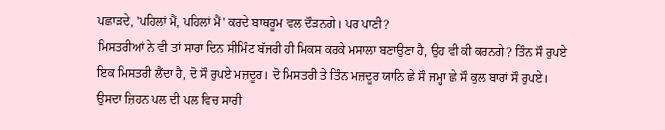ਪਛਾੜਦੇ, 'ਪਹਿਲਾਂ ਮੈਂ, ਪਹਿਲਾਂ ਮੈਂ' ਕਰਦੇ ਬਾਥਰੂਮ ਵਲ ਦੌੜਨਗੇ। ਪਰ ਪਾਣੀ?
ਮਿਸਤਰੀਆਂ ਨੇ ਵੀ ਤਾਂ ਸਾਰਾ ਦਿਨ ਸੀਮਿੰਟ ਬੱਜਰੀ ਹੀ ਮਿਕਸ ਕਰਕੇ ਮਸਾਲਾ ਬਣਾਉਣਾ ਹੈ, ਉਹ ਵੀ ਕੀ ਕਰਨਗੇ? ਤਿੰਨ ਸੌ ਰੁਪਏ ਇਕ ਮਿਸਤਰੀ ਲੈਂਦਾ ਹੈ, ਦੋ ਸੌ ਰੁਪਏ ਮਜ਼ਦੂਰ। ਦੋ ਮਿਸਤਰੀ ਤੇ ਤਿੰਨ ਮਜ਼ਦੂਰ ਯਾਨਿ ਛੇ ਸੌ ਜਮ੍ਹਾ ਛੇ ਸੌ ਕੁਲ ਬਾਰਾਂ ਸੌ ਰੁਪਏ। ਉਸਦਾ ਜ਼ਿਹਨ ਪਲ ਦੀ ਪਲ ਵਿਚ ਸਾਰੀ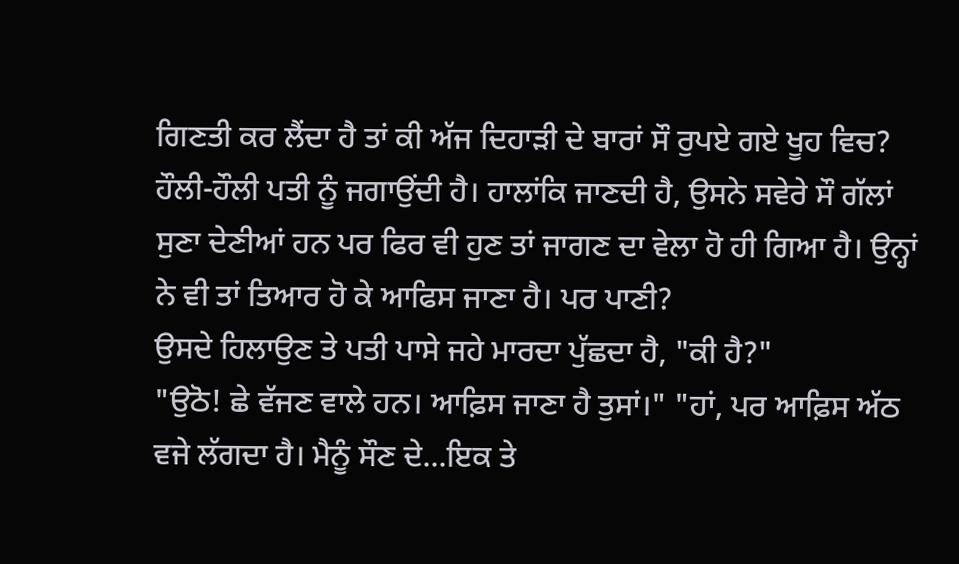ਗਿਣਤੀ ਕਰ ਲੈਂਦਾ ਹੈ ਤਾਂ ਕੀ ਅੱਜ ਦਿਹਾੜੀ ਦੇ ਬਾਰਾਂ ਸੌ ਰੁਪਏ ਗਏ ਖੂਹ ਵਿਚ?
ਹੌਲੀ-ਹੌਲੀ ਪਤੀ ਨੂੰ ਜਗਾਉਂਦੀ ਹੈ। ਹਾਲਾਂਕਿ ਜਾਣਦੀ ਹੈ, ਉਸਨੇ ਸਵੇਰੇ ਸੌ ਗੱਲਾਂ ਸੁਣਾ ਦੇਣੀਆਂ ਹਨ ਪਰ ਫਿਰ ਵੀ ਹੁਣ ਤਾਂ ਜਾਗਣ ਦਾ ਵੇਲਾ ਹੋ ਹੀ ਗਿਆ ਹੈ। ਉਨ੍ਹਾਂ ਨੇ ਵੀ ਤਾਂ ਤਿਆਰ ਹੋ ਕੇ ਆਫਿਸ ਜਾਣਾ ਹੈ। ਪਰ ਪਾਣੀ?
ਉਸਦੇ ਹਿਲਾਉਣ ਤੇ ਪਤੀ ਪਾਸੇ ਜਹੇ ਮਾਰਦਾ ਪੁੱਛਦਾ ਹੈ, "ਕੀ ਹੈ?"
"ਉਠੋ! ਛੇ ਵੱਜਣ ਵਾਲੇ ਹਨ। ਆਫ਼ਿਸ ਜਾਣਾ ਹੈ ਤੁਸਾਂ।" "ਹਾਂ, ਪਰ ਆਫ਼ਿਸ ਅੱਠ ਵਜੇ ਲੱਗਦਾ ਹੈ। ਮੈਨੂੰ ਸੌਣ ਦੇ...ਇਕ ਤੇ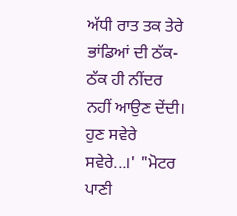ਅੱਧੀ ਰਾਤ ਤਕ ਤੇਰੇ ਭਾਂਡਿਆਂ ਦੀ ਠੱਕ-ਠੱਕ ਹੀ ਨੀਂਦਰ ਨਹੀਂ ਆਉਣ ਦੇਂਦੀ। ਹੁਣ ਸਵੇਰੇ ਸਵੇਰੇ...।' "ਮੋਟਰ ਪਾਣੀ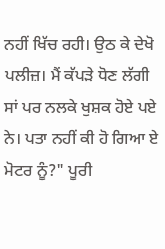ਨਹੀਂ ਖਿੱਚ ਰਹੀ। ਉਠ ਕੇ ਦੇਖੋ ਪਲੀਜ਼। ਮੈਂ ਕੱਪੜੇ ਧੋਣ ਲੱਗੀ ਸਾਂ ਪਰ ਨਲਕੇ ਖੁਸ਼ਕ ਹੋਏ ਪਏ ਨੇ। ਪਤਾ ਨਹੀਂ ਕੀ ਹੋ ਗਿਆ ਏ ਮੋਟਰ ਨੂੰ?" ਪੂਰੀ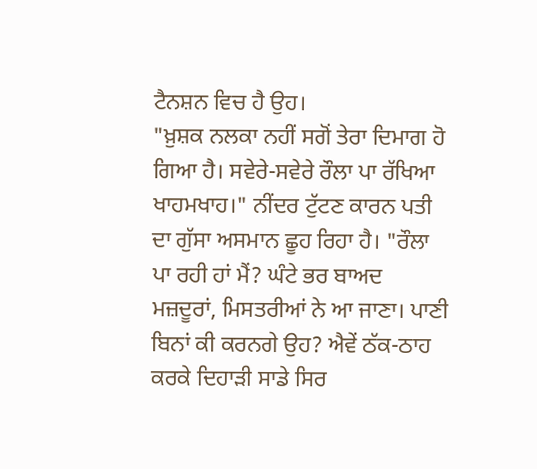ਟੈਨਸ਼ਨ ਵਿਚ ਹੈ ਉਹ।
"ਖ਼ੁਸ਼ਕ ਨਲਕਾ ਨਹੀਂ ਸਗੋਂ ਤੇਰਾ ਦਿਮਾਗ ਹੋ ਗਿਆ ਹੈ। ਸਵੇਰੇ-ਸਵੇਰੇ ਰੌਲਾ ਪਾ ਰੱਖਿਆ ਖਾਹਮਖਾਹ।" ਨੀਂਦਰ ਟੁੱਟਣ ਕਾਰਨ ਪਤੀ ਦਾ ਗੁੱਸਾ ਅਸਮਾਨ ਛੂਹ ਰਿਹਾ ਹੈ। "ਰੌਲਾ ਪਾ ਰਹੀ ਹਾਂ ਮੈਂ? ਘੰਟੇ ਭਰ ਬਾਅਦ ਮਜ਼ਦੂਰਾਂ, ਮਿਸਤਰੀਆਂ ਨੇ ਆ ਜਾਣਾ। ਪਾਣੀ ਬਿਨਾਂ ਕੀ ਕਰਨਗੇ ਉਹ? ਐਵੇਂ ਠੱਕ-ਠਾਹ ਕਰਕੇ ਦਿਹਾੜੀ ਸਾਡੇ ਸਿਰ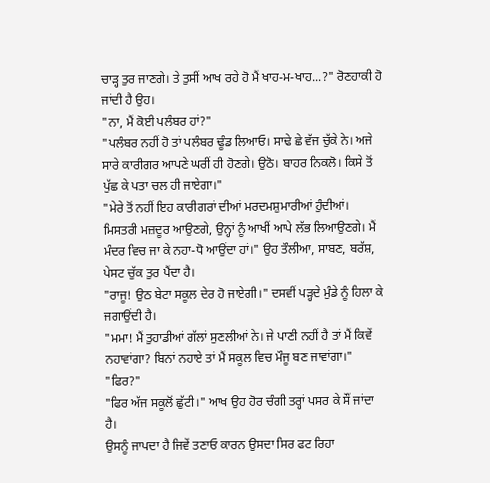ਚਾੜ੍ਹ ਤੁਰ ਜਾਣਗੇ। ਤੇ ਤੁਸੀਂ ਆਖ ਰਹੇ ਹੋ ਮੈਂ ਖਾਹ-ਮ-ਖਾਹ...?" ਰੋਣਹਾਕੀ ਹੋ ਜਾਂਦੀ ਹੈ ਉਹ।
"ਨਾ, ਮੈਂ ਕੋਈ ਪਲੰਬਰ ਹਾਂ?"
"ਪਲੰਬਰ ਨਹੀਂ ਹੋ ਤਾਂ ਪਲੰਬਰ ਢੂੰਡ ਲਿਆਓ। ਸਾਢੇ ਛੇ ਵੱਜ ਚੁੱਕੇ ਨੇ। ਅਜੇ ਸਾਰੇ ਕਾਰੀਗਰ ਆਪਣੇ ਘਰੀਂ ਹੀ ਹੋਣਗੇ। ਉਠੋ। ਬਾਹਰ ਨਿਕਲੋ। ਕਿਸੇ ਤੋਂ ਪੁੱਛ ਕੇ ਪਤਾ ਚਲ ਹੀ ਜਾਏਗਾ।"
"ਮੇਰੇ ਤੋਂ ਨਹੀਂ ਇਹ ਕਾਰੀਗਰਾਂ ਦੀਆਂ ਮਰਦਮਸ਼ੁਮਾਰੀਆਂ ਹੁੰਦੀਆਂ। ਮਿਸਤਰੀ ਮਜ਼ਦੂਰ ਆਉਣਗੇ, ਉਨ੍ਹਾਂ ਨੂੰ ਆਖੀਂ ਆਪੇ ਲੱਭ ਲਿਆਉਣਗੇ। ਮੈਂ ਮੰਦਰ ਵਿਚ ਜਾ ਕੇ ਨਹਾ-ਧੋ ਆਉਂਦਾ ਹਾਂ।" ਉਹ ਤੌਲੀਆ, ਸਾਬਣ, ਬਰੱਸ਼, ਪੇਸਟ ਚੁੱਕ ਤੁਰ ਪੈਂਦਾ ਹੈ।
"ਰਾਜੂ! ਉਠ ਬੇਟਾ ਸਕੂਲ ਦੇਰ ਹੋ ਜਾਏਗੀ।" ਦਸਵੀਂ ਪੜ੍ਹਦੇ ਮੁੰਡੇ ਨੂੰ ਹਿਲਾ ਕੇ ਜਗਾਉਂਦੀ ਹੈ।
"ਮਮਾ! ਮੈਂ ਤੁਹਾਡੀਆਂ ਗੱਲਾਂ ਸੁਣਲੀਆਂ ਨੇ। ਜੇ ਪਾਣੀ ਨਹੀਂ ਹੈ ਤਾਂ ਮੈਂ ਕਿਵੇਂ ਨਹਾਵਾਂਗਾ? ਬਿਨਾਂ ਨਹਾਏ ਤਾਂ ਮੈਂ ਸਕੂਲ ਵਿਚ ਮੌਜੂ ਬਣ ਜਾਵਾਂਗਾ।"
"ਫਿਰ?"
"ਫਿਰ ਅੱਜ ਸਕੂਲੋਂ ਛੁੱਟੀ।" ਆਖ ਉਹ ਹੋਰ ਚੰਗੀ ਤਰ੍ਹਾਂ ਪਸਰ ਕੇ ਸੌਂ ਜਾਂਦਾ ਹੈ।
ਉਸਨੂੰ ਜਾਪਦਾ ਹੈ ਜਿਵੇਂ ਤਣਾਓ ਕਾਰਨ ਉਸਦਾ ਸਿਰ ਫਟ ਰਿਹਾ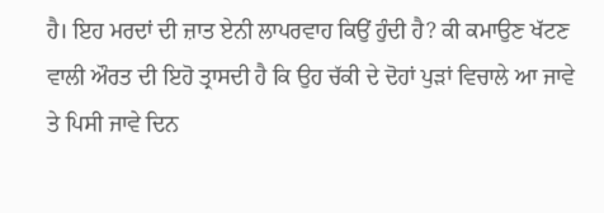ਹੈ। ਇਹ ਮਰਦਾਂ ਦੀ ਜ਼ਾਤ ਏਨੀ ਲਾਪਰਵਾਹ ਕਿਉਂ ਹੁੰਦੀ ਹੈ? ਕੀ ਕਮਾਉਣ ਖੱਟਣ ਵਾਲੀ ਔਰਤ ਦੀ ਇਹੋ ਤ੍ਰਾਸਦੀ ਹੈ ਕਿ ਉਹ ਚੱਕੀ ਦੇ ਦੋਹਾਂ ਪੁੜਾਂ ਵਿਚਾਲੇ ਆ ਜਾਵੇ ਤੇ ਪਿਸੀ ਜਾਵੇ ਦਿਨ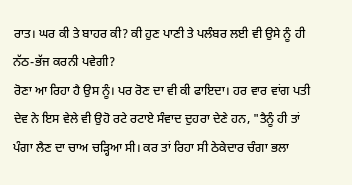ਰਾਤ। ਘਰ ਕੀ ਤੇ ਬਾਹਰ ਕੀ? ਕੀ ਹੁਣ ਪਾਣੀ ਤੇ ਪਲੰਬਰ ਲਈ ਵੀ ਉਸੇ ਨੂੰ ਹੀ ਨੱਠ-ਭੱਜ ਕਰਨੀ ਪਵੇਗੀ?
ਰੋਣਾ ਆ ਰਿਹਾ ਹੈ ਉਸ ਨੂੰ। ਪਰ ਰੋਣ ਦਾ ਵੀ ਕੀ ਫਾਇਦਾ। ਹਰ ਵਾਰ ਵਾਂਗ ਪਤੀ ਦੇਵ ਨੇ ਇਸ ਵੇਲੇ ਵੀ ਉਹੋ ਰਟੇ ਰਟਾਏ ਸੰਵਾਦ ਦੁਹਰਾ ਦੇਣੇ ਹਨ, "ਤੈਨੂੰ ਹੀ ਤਾਂ ਪੰਗਾ ਲੈਣ ਦਾ ਚਾਅ ਚੜ੍ਹਿਆ ਸੀ। ਕਰ ਤਾਂ ਰਿਹਾ ਸੀ ਠੇਕੇਦਾਰ ਚੰਗਾ ਭਲਾ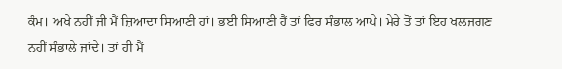ਕੰਮ। ਅਖੇ ਨਹੀਂ ਜੀ ਮੈਂ ਜ਼ਿਆਦਾ ਸਿਆਣੀ ਹਾਂ। ਭਈ ਸਿਆਣੀ ਹੈਂ ਤਾਂ ਫਿਰ ਸੰਭਾਲ ਆਪੇ। ਮੇਰੇ ਤੋਂ ਤਾਂ ਇਹ ਖਲਜਗਣ ਨਹੀਂ ਸੰਭਾਲੇ ਜਾਂਦੇ। ਤਾਂ ਹੀ ਮੈਂ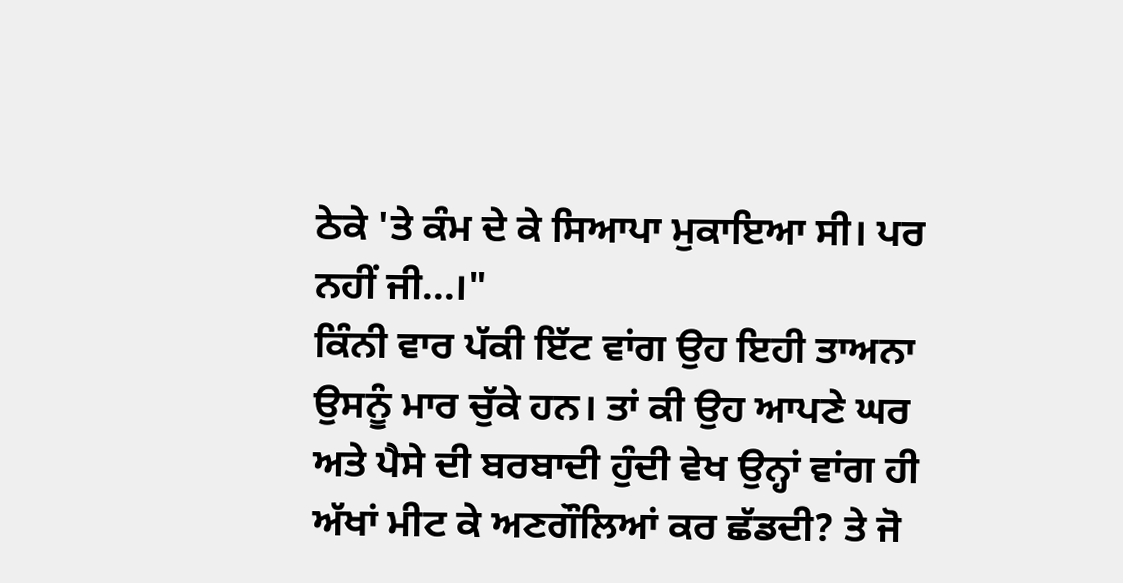ਠੇਕੇ 'ਤੇ ਕੰਮ ਦੇ ਕੇ ਸਿਆਪਾ ਮੁਕਾਇਆ ਸੀ। ਪਰ ਨਹੀਂ ਜੀ...।"
ਕਿੰਨੀ ਵਾਰ ਪੱਕੀ ਇੱਟ ਵਾਂਗ ਉਹ ਇਹੀ ਤਾਅਨਾ ਉਸਨੂੰ ਮਾਰ ਚੁੱਕੇ ਹਨ। ਤਾਂ ਕੀ ਉਹ ਆਪਣੇ ਘਰ ਅਤੇ ਪੈਸੇ ਦੀ ਬਰਬਾਦੀ ਹੁੰਦੀ ਵੇਖ ਉਨ੍ਹਾਂ ਵਾਂਗ ਹੀ ਅੱਖਾਂ ਮੀਟ ਕੇ ਅਣਗੌਲਿਆਂ ਕਰ ਛੱਡਦੀ? ਤੇ ਜੋ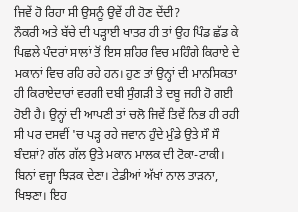ਜਿਵੇਂ ਹੋ ਰਿਹਾ ਸੀ ਉਸਨੂੰ ਉਵੇਂ ਹੀ ਹੋਣ ਦੇਂਦੀ?
ਨੌਕਰੀ ਅਤੇ ਬੱਚੇ ਦੀ ਪੜ੍ਹਾਈ ਖਾਤਰ ਹੀ ਤਾਂ ਉਹ ਪਿੰਡ ਛੱਡ ਕੇ ਪਿਛਲੇ ਪੰਦਰਾਂ ਸਾਲਾਂ ਤੋਂ ਇਸ ਸ਼ਹਿਰ ਵਿਚ ਮਹਿੰਗੇ ਕਿਰਾਏ ਦੇ ਮਕਾਨਾਂ ਵਿਚ ਰਹਿ ਰਹੇ ਹਨ। ਹੁਣ ਤਾਂ ਉਨ੍ਹਾਂ ਦੀ ਮਾਨਸਿਕਤਾ ਹੀ ਕਿਰਾਏਦਾਰਾਂ ਵਰਗੀ ਦਬੀ ਸੁੰਗੜੀ ਤੇ ਦਬੂ ਜਹੀ ਹੋ ਗਈ ਹੋਈ ਹੈ। ਉਨ੍ਹਾਂ ਦੀ ਆਪਣੀ ਤਾਂ ਚਲੋ ਜਿਵੇਂ ਤਿਵੇਂ ਨਿਭ ਹੀ ਰਹੀ ਸੀ ਪਰ ਦਸਵੀਂ 'ਚ ਪੜ੍ਹ ਰਹੇ ਜਵਾਨ ਹੁੰਦੇ ਮੁੰਡੇ ਉਤੇ ਸੌ ਸੌ ਬੰਦਸ਼ਾਂ? ਗੱਲ ਗੱਲ ਉਤੇ ਮਕਾਨ ਮਾਲਕ ਦੀ ਟੋਕਾ-ਟਾਕੀ। ਬਿਨਾਂ ਵਜ੍ਹਾ ਝਿੜਕ ਦੇਣਾ। ਟੇਡੀਆਂ ਅੱਖਾਂ ਨਾਲ ਤਾੜਨਾ, ਖਿਝਣਾ। ਇਹ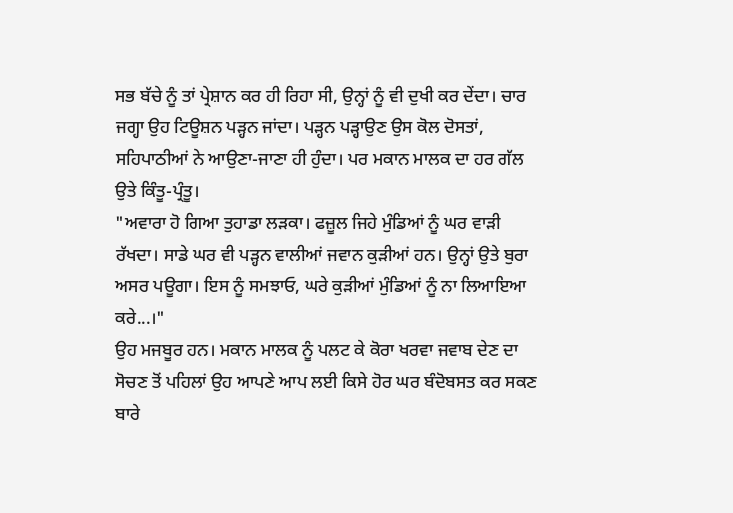ਸਭ ਬੱਚੇ ਨੂੰ ਤਾਂ ਪ੍ਰੇਸ਼ਾਨ ਕਰ ਹੀ ਰਿਹਾ ਸੀ, ਉਨ੍ਹਾਂ ਨੂੰ ਵੀ ਦੁਖੀ ਕਰ ਦੇਂਦਾ। ਚਾਰ ਜਗ੍ਹਾ ਉਹ ਟਿਊਸ਼ਨ ਪੜ੍ਹਨ ਜਾਂਦਾ। ਪੜ੍ਹਨ ਪੜ੍ਹਾਉਣ ਉਸ ਕੋਲ ਦੋਸਤਾਂ, ਸਹਿਪਾਠੀਆਂ ਨੇ ਆਉਣਾ-ਜਾਣਾ ਹੀ ਹੁੰਦਾ। ਪਰ ਮਕਾਨ ਮਾਲਕ ਦਾ ਹਰ ਗੱਲ ਉਤੇ ਕਿੰਤੂ-ਪ੍ਰੰਤੂ।
"ਅਵਾਰਾ ਹੋ ਗਿਆ ਤੁਹਾਡਾ ਲੜਕਾ। ਫਜ਼ੂਲ ਜਿਹੇ ਮੁੰਡਿਆਂ ਨੂੰ ਘਰ ਵਾੜੀ ਰੱਖਦਾ। ਸਾਡੇ ਘਰ ਵੀ ਪੜ੍ਹਨ ਵਾਲੀਆਂ ਜਵਾਨ ਕੁੜੀਆਂ ਹਨ। ਉਨ੍ਹਾਂ ਉਤੇ ਬੁਰਾ ਅਸਰ ਪਊਗਾ। ਇਸ ਨੂੰ ਸਮਝਾਓ, ਘਰੇ ਕੁੜੀਆਂ ਮੁੰਡਿਆਂ ਨੂੰ ਨਾ ਲਿਆਇਆ ਕਰੇ...।"
ਉਹ ਮਜਬੂਰ ਹਨ। ਮਕਾਨ ਮਾਲਕ ਨੂੰ ਪਲਟ ਕੇ ਕੋਰਾ ਖਰਵਾ ਜਵਾਬ ਦੇਣ ਦਾ ਸੋਚਣ ਤੋਂ ਪਹਿਲਾਂ ਉਹ ਆਪਣੇ ਆਪ ਲਈ ਕਿਸੇ ਹੋਰ ਘਰ ਬੰਦੋਬਸਤ ਕਰ ਸਕਣ ਬਾਰੇ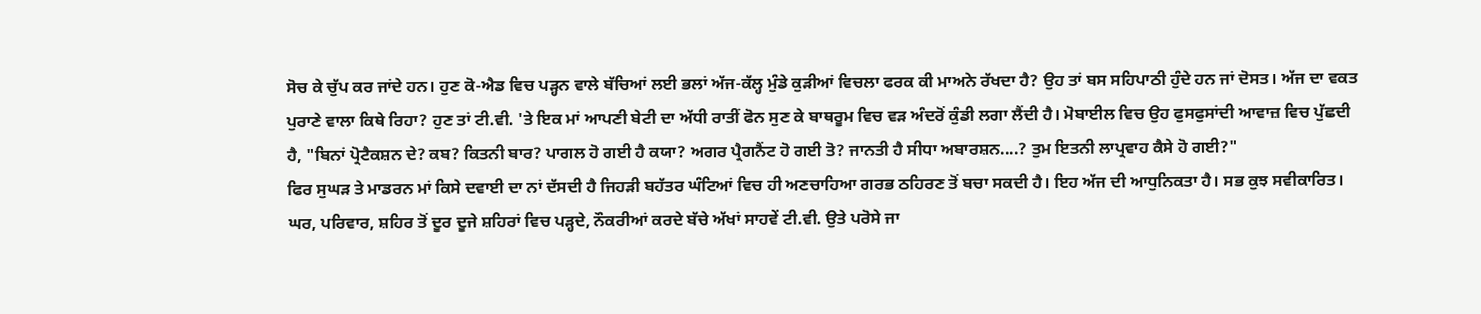ਸੋਚ ਕੇ ਚੁੱਪ ਕਰ ਜਾਂਦੇ ਹਨ। ਹੁਣ ਕੋ-ਐਡ ਵਿਚ ਪੜ੍ਹਨ ਵਾਲੇ ਬੱਚਿਆਂ ਲਈ ਭਲਾਂ ਅੱਜ-ਕੱਲ੍ਹ ਮੁੰਡੇ ਕੁੜੀਆਂ ਵਿਚਲਾ ਫਰਕ ਕੀ ਮਾਅਨੇ ਰੱਖਦਾ ਹੈ? ਉਹ ਤਾਂ ਬਸ ਸਹਿਪਾਠੀ ਹੁੰਦੇ ਹਨ ਜਾਂ ਦੋਸਤ। ਅੱਜ ਦਾ ਵਕਤ ਪੁਰਾਣੇ ਵਾਲਾ ਕਿਥੇ ਰਿਹਾ? ਹੁਣ ਤਾਂ ਟੀ.ਵੀ. 'ਤੇ ਇਕ ਮਾਂ ਆਪਣੀ ਬੇਟੀ ਦਾ ਅੱਧੀ ਰਾਤੀਂ ਫੋਨ ਸੁਣ ਕੇ ਬਾਥਰੂਮ ਵਿਚ ਵੜ ਅੰਦਰੋਂ ਕੁੰਡੀ ਲਗਾ ਲੈਂਦੀ ਹੈ। ਮੋਬਾਈਲ ਵਿਚ ਉਹ ਫੁਸਫੁਸਾਂਦੀ ਆਵਾਜ਼ ਵਿਚ ਪੁੱਛਦੀ ਹੈ, "ਬਿਨਾਂ ਪ੍ਰੋਟੈਕਸ਼ਨ ਦੇ? ਕਬ? ਕਿਤਨੀ ਬਾਰ? ਪਾਗਲ ਹੋ ਗਈ ਹੈ ਕਯਾ? ਅਗਰ ਪ੍ਰੈਗਨੈਂਟ ਹੋ ਗਈ ਤੋ? ਜਾਨਤੀ ਹੈ ਸੀਧਾ ਅਬਾਰਸ਼ਨ....? ਤੁਮ ਇਤਨੀ ਲਾਪ੍ਰਵਾਹ ਕੈਸੇ ਹੋ ਗਈ?"
ਫਿਰ ਸੁਘੜ ਤੇ ਮਾਡਰਨ ਮਾਂ ਕਿਸੇ ਦਵਾਈ ਦਾ ਨਾਂ ਦੱਸਦੀ ਹੈ ਜਿਹੜੀ ਬਹੱਤਰ ਘੰਟਿਆਂ ਵਿਚ ਹੀ ਅਣਚਾਹਿਆ ਗਰਭ ਠਹਿਰਣ ਤੋਂ ਬਚਾ ਸਕਦੀ ਹੈ। ਇਹ ਅੱਜ ਦੀ ਆਧੁਨਿਕਤਾ ਹੈ। ਸਭ ਕੁਝ ਸਵੀਕਾਰਿਤ। ਘਰ, ਪਰਿਵਾਰ, ਸ਼ਹਿਰ ਤੋਂ ਦੂਰ ਦੂਜੇ ਸ਼ਹਿਰਾਂ ਵਿਚ ਪੜ੍ਹਦੇ, ਨੌਕਰੀਆਂ ਕਰਦੇ ਬੱਚੇ ਅੱਖਾਂ ਸਾਹਵੇਂ ਟੀ.ਵੀ. ਉਤੇ ਪਰੋਸੇ ਜਾ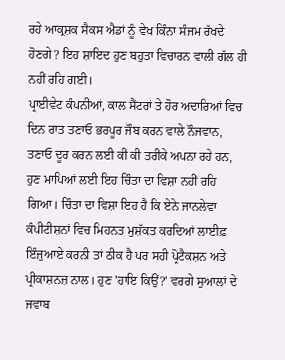ਰਹੇ ਆਕ੍ਰਸ਼ਕ ਸੈਕਸ ਐਡਾਂ ਨੂੰ ਵੇਖ ਕਿੰਨਾ ਸੰਜਮ ਰੱਖਦੇ ਹੋਣਗੇ? ਇਹ ਸ਼ਾਇਦ ਹੁਣ ਬਹੁਤਾ ਵਿਚਾਰਨ ਵਾਲੀ ਗੱਲ ਹੀ ਨਹੀਂ ਰਹਿ ਗਈ।
ਪ੍ਰਾਈਵੇਟ ਕੰਪਨੀਆਂ, ਕਾਲ ਸੈਂਟਰਾਂ ਤੇ ਹੋਰ ਅਦਾਰਿਆਂ ਵਿਚ ਦਿਨ ਰਾਤ ਤਣਾਓ ਭਰਪੂਰ ਜੌਬ ਕਰਨ ਵਾਲੇ ਨੌਜਵਾਨ, ਤਣਾਓ ਦੂਰ ਕਰਨ ਲਈ ਕੀ ਕੀ ਤਰੀਕੇ ਅਪਨਾ ਰਹੇ ਹਨ, ਹੁਣ ਮਾਪਿਆਂ ਲਈ ਇਹ ਚਿੰਤਾ ਦਾ ਵਿਸ਼ਾ ਨਹੀਂ ਰਹਿ ਗਿਆ। ਚਿੰਤਾ ਦਾ ਵਿਸ਼ਾ ਇਹ ਹੈ ਕਿ ਏਨੇ ਜਾਨਲੇਵਾ ਕੰਪੀਟੀਸ਼ਨਾਂ ਵਿਚ ਮਿਹਨਤ ਮੁਸ਼ੱਕਤ ਕਰਦਿਆਂ ਲਾਈਫ਼ ਇੰਜੁਆਏ ਕਰਨੀ ਤਾਂ ਠੀਕ ਹੈ ਪਰ ਸਹੀ ਪ੍ਰੋਟੈਕਸ਼ਨ ਅਤੇ ਪ੍ਰੀਕਾਸ਼ਨਜ਼ ਨਾਲ। ਹੁਣ 'ਹਾਇ ਕਿਉਂ?' ਵਰਗੇ ਸੁਆਲਾਂ ਦੇ ਜਵਾਬ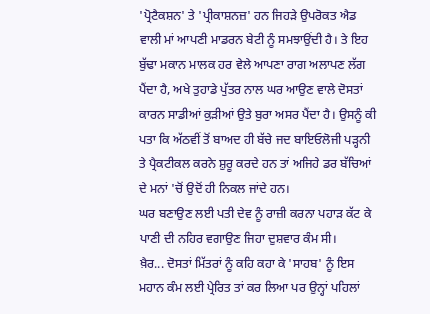'ਪ੍ਰੋਟੈਕਸ਼ਨ' ਤੇ 'ਪ੍ਰੀਕਾਸ਼ਨਜ਼' ਹਨ ਜਿਹੜੇ ਉਪਰੋਕਤ ਐਡ ਵਾਲੀ ਮਾਂ ਆਪਣੀ ਮਾਡਰਨ ਬੇਟੀ ਨੂੰ ਸਮਝਾਉਂਦੀ ਹੈ। ਤੇ ਇਹ ਬੁੱਢਾ ਮਕਾਨ ਮਾਲਕ ਹਰ ਵੇਲੇ ਆਪਣਾ ਰਾਗ ਅਲਾਪਣ ਲੱਗ ਪੈਂਦਾ ਹੈ, ਅਖੇ ਤੁਹਾਡੇ ਪੁੱਤਰ ਨਾਲ ਘਰ ਆਉਣ ਵਾਲੇ ਦੋਸਤਾਂ ਕਾਰਨ ਸਾਡੀਆਂ ਕੁੜੀਆਂ ਉਤੇ ਬੁਰਾ ਅਸਰ ਪੈਂਦਾ ਹੈ। ਉਸਨੂੰ ਕੀ ਪਤਾ ਕਿ ਅੱਠਵੀਂ ਤੋਂ ਬਾਅਦ ਹੀ ਬੱਚੇ ਜਦ ਬਾਇਓਲੋਜੀ ਪੜ੍ਹਨੀ ਤੇ ਪ੍ਰੈਕਟੀਕਲ ਕਰਨੇ ਸ਼ੁਰੂ ਕਰਦੇ ਹਨ ਤਾਂ ਅਜਿਹੇ ਡਰ ਬੱਚਿਆਂ ਦੇ ਮਨਾਂ 'ਚੋਂ ਉਦੋਂ ਹੀ ਨਿਕਲ ਜਾਂਦੇ ਹਨ।
ਘਰ ਬਣਾਉਣ ਲਈ ਪਤੀ ਦੇਵ ਨੂੰ ਰਾਜ਼ੀ ਕਰਨਾ ਪਹਾੜ ਕੱਟ ਕੇ ਪਾਣੀ ਦੀ ਨਹਿਰ ਵਗਾਉਣ ਜਿਹਾ ਦੁਸ਼ਵਾਰ ਕੰਮ ਸੀ।
ਖ਼ੈਰ... ਦੋਸਤਾਂ ਮਿੱਤਰਾਂ ਨੂੰ ਕਹਿ ਕਹਾ ਕੇ 'ਸਾਹਬ' ਨੂੰ ਇਸ ਮਹਾਨ ਕੰਮ ਲਈ ਪ੍ਰੇਰਿਤ ਤਾਂ ਕਰ ਲਿਆ ਪਰ ਉਨ੍ਹਾਂ ਪਹਿਲਾਂ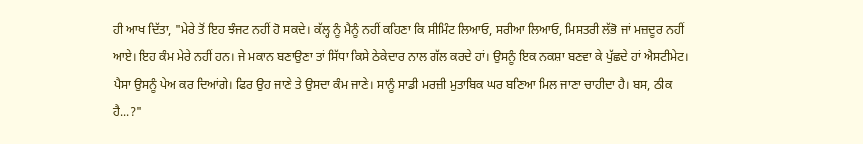ਹੀ ਆਖ ਦਿੱਤਾ, "ਮੇਰੇ ਤੋਂ ਇਹ ਝੰਜਟ ਨਹੀਂ ਹੋ ਸਕਦੇ। ਕੱਲ੍ਹ ਨੂੰ ਮੈਨੂੰ ਨਹੀਂ ਕਹਿਣਾ ਕਿ ਸੀਮਿੰਟ ਲਿਆਓ, ਸਰੀਆ ਲਿਆਓ, ਮਿਸਤਰੀ ਲੱਭੋ ਜਾਂ ਮਜ਼ਦੂਰ ਨਹੀਂ ਆਏ। ਇਹ ਕੰਮ ਮੇਰੇ ਨਹੀਂ ਹਨ। ਜੇ ਮਕਾਨ ਬਣਾਉਣਾ ਤਾਂ ਸਿੱਧਾ ਕਿਸੇ ਠੇਕੇਦਾਰ ਨਾਲ ਗੱਲ ਕਰਦੇ ਹਾਂ। ਉਸਨੂੰ ਇਕ ਨਕਸ਼ਾ ਬਣਵਾ ਕੇ ਪੁੱਛਦੇ ਹਾਂ ਐਸਟੀਮੇਟ। ਪੈਸਾ ਉਸਨੂੰ ਪੇਅ ਕਰ ਦਿਆਂਗੇ। ਫਿਰ ਉਹ ਜਾਣੇ ਤੇ ਉਸਦਾ ਕੰਮ ਜਾਣੇ। ਸਾਨੂੰ ਸਾਡੀ ਮਰਜ਼ੀ ਮੁਤਾਬਿਕ ਘਰ ਬਣਿਆ ਮਿਲ ਜਾਣਾ ਚਾਹੀਦਾ ਹੈ। ਬਸ, ਠੀਕ ਹੈ...?"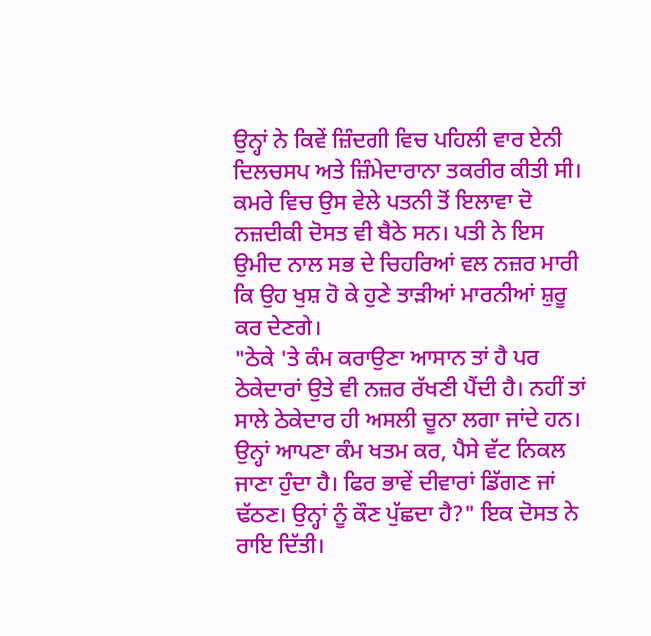ਉਨ੍ਹਾਂ ਨੇ ਕਿਵੇਂ ਜ਼ਿੰਦਗੀ ਵਿਚ ਪਹਿਲੀ ਵਾਰ ਏਨੀ ਦਿਲਚਸਪ ਅਤੇ ਜ਼ਿੰਮੇਦਾਰਾਨਾ ਤਕਰੀਰ ਕੀਤੀ ਸੀ। ਕਮਰੇ ਵਿਚ ਉਸ ਵੇਲੇ ਪਤਨੀ ਤੋਂ ਇਲਾਵਾ ਦੋ ਨਜ਼ਦੀਕੀ ਦੋਸਤ ਵੀ ਬੈਠੇ ਸਨ। ਪਤੀ ਨੇ ਇਸ ਉਮੀਦ ਨਾਲ ਸਭ ਦੇ ਚਿਹਰਿਆਂ ਵਲ ਨਜ਼ਰ ਮਾਰੀ ਕਿ ਉਹ ਖੁਸ਼ ਹੋ ਕੇ ਹੁਣੇ ਤਾੜੀਆਂ ਮਾਰਨੀਆਂ ਸ਼ੁਰੂ ਕਰ ਦੇਣਗੇ।
"ਠੇਕੇ 'ਤੇ ਕੰਮ ਕਰਾਉਣਾ ਆਸਾਨ ਤਾਂ ਹੈ ਪਰ ਠੇਕੇਦਾਰਾਂ ਉਤੇ ਵੀ ਨਜ਼ਰ ਰੱਖਣੀ ਪੈਂਦੀ ਹੈ। ਨਹੀਂ ਤਾਂ ਸਾਲੇ ਠੇਕੇਦਾਰ ਹੀ ਅਸਲੀ ਚੂਨਾ ਲਗਾ ਜਾਂਦੇ ਹਨ। ਉਨ੍ਹਾਂ ਆਪਣਾ ਕੰਮ ਖਤਮ ਕਰ, ਪੈਸੇ ਵੱਟ ਨਿਕਲ ਜਾਣਾ ਹੁੰਦਾ ਹੈ। ਫਿਰ ਭਾਵੇਂ ਦੀਵਾਰਾਂ ਡਿੱਗਣ ਜਾਂ ਢੱਠਣ। ਉਨ੍ਹਾਂ ਨੂੰ ਕੌਣ ਪੁੱਛਦਾ ਹੈ?" ਇਕ ਦੋਸਤ ਨੇ ਰਾਇ ਦਿੱਤੀ।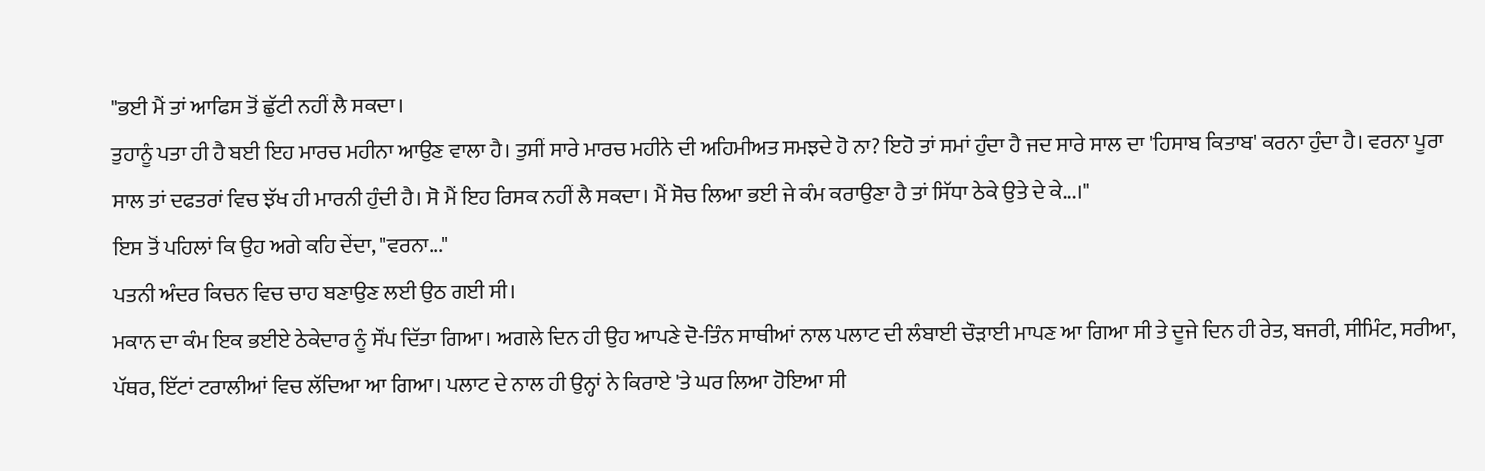"ਭਈ ਮੈਂ ਤਾਂ ਆਫਿਸ ਤੋਂ ਛੁੱਟੀ ਨਹੀਂ ਲੈ ਸਕਦਾ।
ਤੁਹਾਨੂੰ ਪਤਾ ਹੀ ਹੈ ਬਈ ਇਹ ਮਾਰਚ ਮਹੀਨਾ ਆਉਣ ਵਾਲਾ ਹੈ। ਤੁਸੀਂ ਸਾਰੇ ਮਾਰਚ ਮਹੀਨੇ ਦੀ ਅਹਿਮੀਅਤ ਸਮਝਦੇ ਹੋ ਨਾ? ਇਹੋ ਤਾਂ ਸਮਾਂ ਹੁੰਦਾ ਹੈ ਜਦ ਸਾਰੇ ਸਾਲ ਦਾ 'ਹਿਸਾਬ ਕਿਤਾਬ' ਕਰਨਾ ਹੁੰਦਾ ਹੈ। ਵਰਨਾ ਪੂਰਾ ਸਾਲ ਤਾਂ ਦਫਤਰਾਂ ਵਿਚ ਝੱਖ ਹੀ ਮਾਰਨੀ ਹੁੰਦੀ ਹੈ। ਸੋ ਮੈਂ ਇਹ ਰਿਸਕ ਨਹੀਂ ਲੈ ਸਕਦਾ। ਮੈਂ ਸੋਚ ਲਿਆ ਭਈ ਜੇ ਕੰਮ ਕਰਾਉਣਾ ਹੈ ਤਾਂ ਸਿੱਧਾ ਠੇਕੇ ਉਤੇ ਦੇ ਕੇ...।"
ਇਸ ਤੋਂ ਪਹਿਲਾਂ ਕਿ ਉਹ ਅਗੇ ਕਹਿ ਦੇਂਦਾ, "ਵਰਨਾ..."
ਪਤਨੀ ਅੰਦਰ ਕਿਚਨ ਵਿਚ ਚਾਹ ਬਣਾਉਣ ਲਈ ਉਠ ਗਈ ਸੀ।
ਮਕਾਨ ਦਾ ਕੰਮ ਇਕ ਭਈਏ ਠੇਕੇਦਾਰ ਨੂੰ ਸੌਂਪ ਦਿੱਤਾ ਗਿਆ। ਅਗਲੇ ਦਿਨ ਹੀ ਉਹ ਆਪਣੇ ਦੋ-ਤਿੰਨ ਸਾਥੀਆਂ ਨਾਲ ਪਲਾਟ ਦੀ ਲੰਬਾਈ ਚੌੜਾਈ ਮਾਪਣ ਆ ਗਿਆ ਸੀ ਤੇ ਦੂਜੇ ਦਿਨ ਹੀ ਰੇਤ, ਬਜਰੀ, ਸੀਮਿੰਟ, ਸਰੀਆ, ਪੱਥਰ, ਇੱਟਾਂ ਟਰਾਲੀਆਂ ਵਿਚ ਲੱਦਿਆ ਆ ਗਿਆ। ਪਲਾਟ ਦੇ ਨਾਲ ਹੀ ਉਨ੍ਹਾਂ ਨੇ ਕਿਰਾਏ 'ਤੇ ਘਰ ਲਿਆ ਹੋਇਆ ਸੀ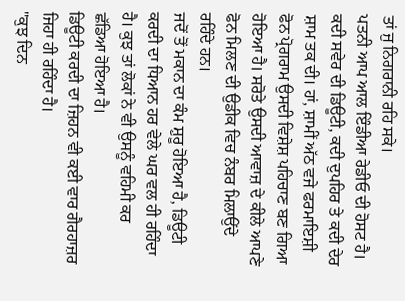ਤਾਂ ਜੁ ਨਿਗਰਾਨੀ ਰਹਿ ਸਕੇ।
ਪਤਨੀ ਆਪ ਆਲ ਇੰਡੀਆ ਰੇਡੀਓ ਦੀ ਹੋਸਟ ਹੈ।
ਕਦੀ ਸਵੇਰ ਦੀ ਡਿਊਟੀ, ਕਦੀ ਦੁਪਹਿਰ ਤੇ ਕਦੀ ਦੇਰ ਸ਼ਾਮ ਤਕ ਦੀ। ਹਾਂ, ਸ਼ਾਮੀਂ ਅੱਠ ਵਜੇ ਫਰਮਾਇਸ਼ੀ ਫੋਨ ਪ੍ਰੋਗਰਾਮ ਉਸਦੀ ਵਿਸ਼ੇਸ਼ ਪਹਿਚਾਣ ਬਣ ਗਿਆ ਹੋਇਆ ਹੈ। ਸਰੋਤੇ ਉਸਦੀ ਆਵਾਜ਼ ਦੇ ਕੀਲੇ ਆਪਣੇ ਫੋਨ ਮਿਲਣ ਦੀ ਉਡੀਕ ਵਿਚ ਨੰਬਰ ਮਿਲਾਉਂਦੇ ਰਹਿੰਦੇ ਹਨ।
ਜਦੋਂ ਤੋਂ ਮਕਾਨ ਦਾ ਕੰਮ ਸ਼ੁਰੂ ਹੋਇਆ ਹੈ, ਡਿਊਟੀ ਕਰਦੀ ਦਾ ਧਿਆਨ ਹਰ ਵੇਲੇ ਘਰ ਵਲ ਹੀ ਰਹਿੰਦਾ ਹੈ। ਕੁਝ ਤਾਂ ਲੋਕਾਂ ਨੇ ਵੀ ਉਸਨੂੰ ਵਹਿਮੀ ਕਰ ਛੱਡਿਆ ਹੋਇਆ ਹੈ।
ਡਿਊਟੀ ਕਰਦੀ ਦਾ ਜ਼ਿਹਨ ਵੀ ਕਈ ਵਾਰ ਗੈਰਹਾਜ਼ਰ ਜਿਹਾ ਹੀ ਰਹਿੰਦਾ ਹੈ।
"ਕੁਝ ਦਿਨ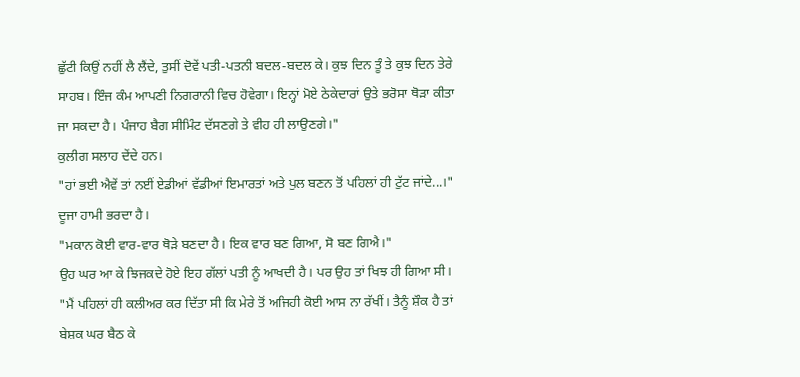ਛੁੱਟੀ ਕਿਉਂ ਨਹੀਂ ਲੈ ਲੈਂਦੇ, ਤੁਸੀਂ ਦੋਵੇਂ ਪਤੀ-ਪਤਨੀ ਬਦਲ-ਬਦਲ ਕੇ। ਕੁਝ ਦਿਨ ਤੂੰ ਤੇ ਕੁਝ ਦਿਨ ਤੇਰੇ ਸਾਹਬ। ਇੰਜ ਕੰਮ ਆਪਣੀ ਨਿਗਰਾਨੀ ਵਿਚ ਹੋਵੇਗਾ। ਇਨ੍ਹਾਂ ਮੋਏ ਠੇਕੇਦਾਰਾਂ ਉਤੇ ਭਰੋਸਾ ਥੋੜਾ ਕੀਤਾ ਜਾ ਸਕਦਾ ਹੈ। ਪੰਜਾਹ ਬੈਗ ਸੀਮਿੰਟ ਦੱਸਣਗੇ ਤੇ ਵੀਹ ਹੀ ਲਾਉਣਗੇ।"
ਕੁਲੀਗ ਸਲਾਹ ਦੇਂਦੇ ਹਨ।
"ਹਾਂ ਭਈ ਐਵੇਂ ਤਾਂ ਨਈਂ ਏਡੀਆਂ ਵੱਡੀਆਂ ਇਮਾਰਤਾਂ ਅਤੇ ਪੁਲ ਬਣਨ ਤੋਂ ਪਹਿਲਾਂ ਹੀ ਟੁੱਟ ਜਾਂਦੇ...।" ਦੂਜਾ ਹਾਮੀ ਭਰਦਾ ਹੈ।
"ਮਕਾਨ ਕੋਈ ਵਾਰ-ਵਾਰ ਥੋੜੇ ਬਣਦਾ ਹੈ। ਇਕ ਵਾਰ ਬਣ ਗਿਆ, ਸੋ ਬਣ ਗਿਐ।"
ਉਹ ਘਰ ਆ ਕੇ ਝਿਜਕਦੇ ਹੋਏ ਇਹ ਗੱਲਾਂ ਪਤੀ ਨੂੰ ਆਖਦੀ ਹੈ। ਪਰ ਉਹ ਤਾਂ ਖਿਝ ਹੀ ਗਿਆ ਸੀ। "ਮੈਂ ਪਹਿਲਾਂ ਹੀ ਕਲੀਅਰ ਕਰ ਦਿੱਤਾ ਸੀ ਕਿ ਮੇਰੇ ਤੋਂ ਅਜਿਹੀ ਕੋਈ ਆਸ ਨਾ ਰੱਖੀਂ। ਤੈਨੂੰ ਸ਼ੌਕ ਹੈ ਤਾਂ ਬੇਸ਼ਕ ਘਰ ਬੈਠ ਕੇ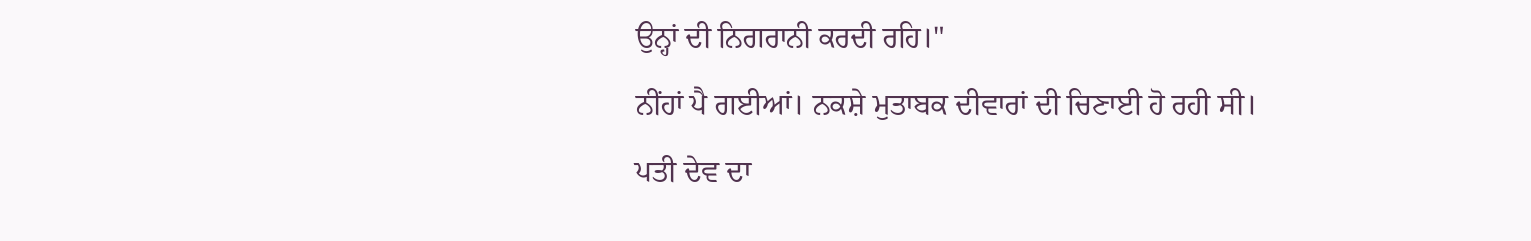ਉਨ੍ਹਾਂ ਦੀ ਨਿਗਰਾਨੀ ਕਰਦੀ ਰਹਿ।"
ਨੀਂਹਾਂ ਪੈ ਗਈਆਂ। ਨਕਸ਼ੇ ਮੁਤਾਬਕ ਦੀਵਾਰਾਂ ਦੀ ਚਿਣਾਈ ਹੋ ਰਹੀ ਸੀ। ਪਤੀ ਦੇਵ ਦਾ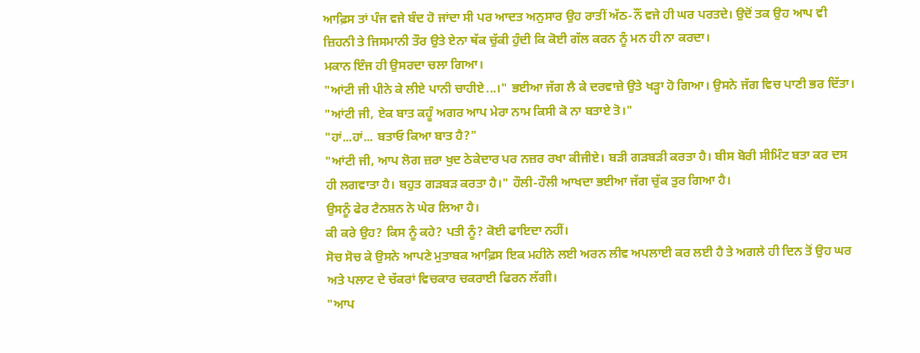ਆਫ਼ਿਸ ਤਾਂ ਪੰਜ ਵਜੇ ਬੰਦ ਹੋ ਜਾਂਦਾ ਸੀ ਪਰ ਆਦਤ ਅਨੁਸਾਰ ਉਹ ਰਾਤੀਂ ਅੱਠ-ਨੌਂ ਵਜੇ ਹੀ ਘਰ ਪਰਤਦੇ। ਉਦੋਂ ਤਕ ਉਹ ਆਪ ਵੀ ਜ਼ਿਹਨੀ ਤੇ ਜਿਸਮਾਨੀ ਤੌਰ ਉਤੇ ਏਨਾ ਥੱਕ ਚੁੱਕੀ ਹੁੰਦੀ ਕਿ ਕੋਈ ਗੱਲ ਕਰਨ ਨੂੰ ਮਨ ਹੀ ਨਾ ਕਰਦਾ।
ਮਕਾਨ ਇੰਜ ਹੀ ਉਸਰਦਾ ਚਲਾ ਗਿਆ।
"ਆਂਟੀ ਜੀ ਪੀਨੇ ਕੇ ਲੀਏ ਪਾਨੀ ਚਾਹੀਏ...।" ਭਈਆ ਜੱਗ ਲੈ ਕੇ ਦਰਵਾਜ਼ੇ ਉਤੇ ਖੜ੍ਹਾ ਹੋ ਗਿਆ। ਉਸਨੇ ਜੱਗ ਵਿਚ ਪਾਣੀ ਭਰ ਦਿੱਤਾ।
"ਆਂਟੀ ਜੀ, ਏਕ ਬਾਤ ਕਹੂੰ ਅਗਰ ਆਪ ਮੇਰਾ ਨਾਮ ਕਿਸੀ ਕੋ ਨਾ ਬਤਾਏ ਤੋ।"
"ਹਾਂ...ਹਾਂ... ਬਤਾਓ ਕਿਆ ਬਾਤ ਹੈ?"
"ਆਂਟੀ ਜੀ, ਆਪ ਲੋਗ ਜ਼ਰਾ ਖੁਦ ਠੇਕੇਦਾਰ ਪਰ ਨਜ਼ਰ ਰਖਾ ਕੀਜੀਏ। ਬੜੀ ਗੜਬੜੀ ਕਰਤਾ ਹੈ। ਬੀਸ ਬੋਰੀ ਸੀਮਿੰਟ ਬਤਾ ਕਰ ਦਸ ਹੀ ਲਗਵਾਤਾ ਹੈ। ਬਹੁਤ ਗੜਬੜ ਕਰਤਾ ਹੈ।" ਹੌਲੀ-ਹੌਲੀ ਆਖਦਾ ਭਈਆ ਜੱਗ ਚੁੱਕ ਤੁਰ ਗਿਆ ਹੈ।
ਉਸਨੂੰ ਫੇਰ ਟੈਨਸ਼ਨ ਨੇ ਘੇਰ ਲਿਆ ਹੈ।
ਕੀ ਕਰੇ ਉਹ? ਕਿਸ ਨੂੰ ਕਹੇ? ਪਤੀ ਨੂੰ? ਕੋਈ ਫਾਇਦਾ ਨਹੀਂ।
ਸੋਚ ਸੋਚ ਕੇ ਉਸਨੇ ਆਪਣੇ ਮੁਤਾਬਕ ਆਫ਼ਿਸ ਇਕ ਮਹੀਨੇ ਲਈ ਅਰਨ ਲੀਵ ਅਪਲਾਈ ਕਰ ਲਈ ਹੈ ਤੇ ਅਗਲੇ ਹੀ ਦਿਨ ਤੋਂ ਉਹ ਘਰ ਅਤੇ ਪਲਾਟ ਦੇ ਚੱਕਰਾਂ ਵਿਚਕਾਰ ਚਕਰਾਈ ਫਿਰਨ ਲੱਗੀ।
"ਆਪ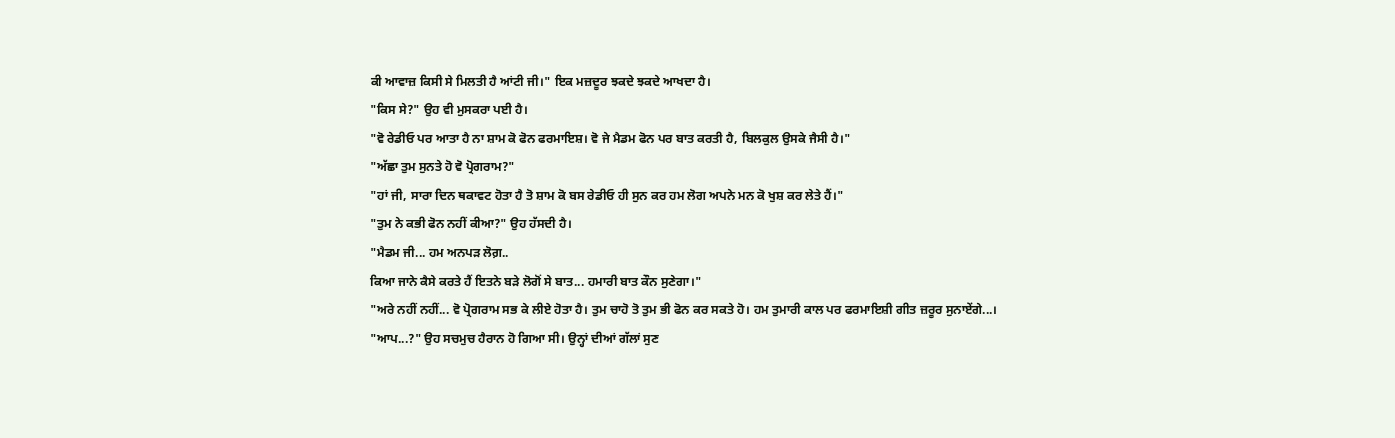ਕੀ ਆਵਾਜ਼ ਕਿਸੀ ਸੇ ਮਿਲਤੀ ਹੈ ਆਂਟੀ ਜੀ।" ਇਕ ਮਜ਼ਦੂਰ ਝਕਦੇ ਝਕਦੇ ਆਖਦਾ ਹੈ।
"ਕਿਸ ਸੇ?" ਉਹ ਵੀ ਮੁਸਕਰਾ ਪਈ ਹੈ।
"ਵੋ ਰੇਡੀਓ ਪਰ ਆਤਾ ਹੈ ਨਾ ਸ਼ਾਮ ਕੋ ਫੋਨ ਫਰਮਾਇਸ਼। ਵੋ ਜੇ ਮੈਡਮ ਫੋਨ ਪਰ ਬਾਤ ਕਰਤੀ ਹੈ, ਬਿਲਕੁਲ ਉਸਕੇ ਜੈਸੀ ਹੈ।"
"ਅੱਛਾ ਤੁਮ ਸੁਨਤੇ ਹੋ ਵੋ ਪ੍ਰੋਗਰਾਮ?"
"ਹਾਂ ਜੀ, ਸਾਰਾ ਦਿਨ ਥਕਾਵਟ ਹੋਤਾ ਹੈ ਤੋ ਸ਼ਾਮ ਕੋ ਬਸ ਰੇਡੀਓ ਹੀ ਸੁਨ ਕਰ ਹਮ ਲੋਗ ਅਪਨੇ ਮਨ ਕੋ ਖੁਸ਼ ਕਰ ਲੇਤੇ ਹੈਂ।"
"ਤੁਮ ਨੇ ਕਭੀ ਫੋਨ ਨਹੀਂ ਕੀਆ?" ਉਹ ਹੱਸਦੀ ਹੈ।
"ਮੈਡਮ ਜੀ... ਹਮ ਅਨਪੜ ਲੋਗ਼..
ਕਿਆ ਜਾਨੇ ਕੈਸੇ ਕਰਤੇ ਹੈਂ ਇਤਨੇ ਬੜੇ ਲੋਗੋਂ ਸੇ ਬਾਤ... ਹਮਾਰੀ ਬਾਤ ਕੌਨ ਸੁਣੇਗਾ।"
"ਅਰੇ ਨਹੀਂ ਨਹੀਂ... ਵੋ ਪ੍ਰੋਗਰਾਮ ਸਭ ਕੇ ਲੀਏ ਹੋਤਾ ਹੈ। ਤੁਮ ਚਾਹੋ ਤੋ ਤੁਮ ਭੀ ਫੋਨ ਕਰ ਸਕਤੇ ਹੋ। ਹਮ ਤੁਮਾਰੀ ਕਾਲ ਪਰ ਫਰਮਾਇਸ਼ੀ ਗੀਤ ਜ਼ਰੂਰ ਸੁਨਾਏਂਗੇ...।
"ਆਪ...?" ਉਹ ਸਚਮੁਚ ਹੈਰਾਨ ਹੋ ਗਿਆ ਸੀ। ਉਨ੍ਹਾਂ ਦੀਆਂ ਗੱਲਾਂ ਸੁਣ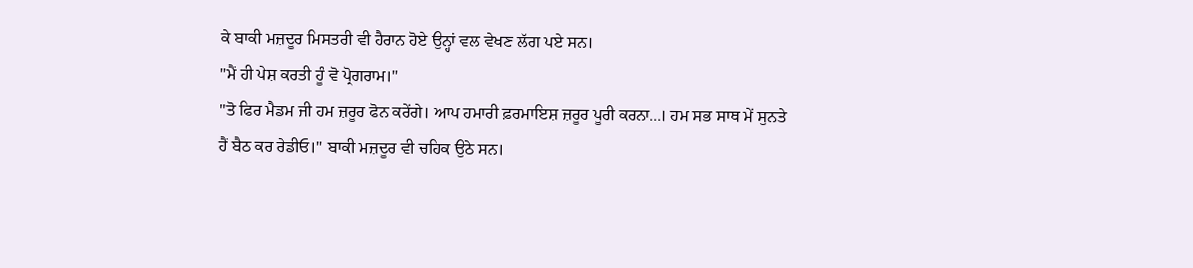ਕੇ ਬਾਕੀ ਮਜ਼ਦੂਰ ਮਿਸਤਰੀ ਵੀ ਹੈਰਾਨ ਹੋਏ ਉਨ੍ਹਾਂ ਵਲ ਵੇਖਣ ਲੱਗ ਪਏ ਸਨ।
"ਮੈਂ ਹੀ ਪੇਸ਼ ਕਰਤੀ ਹੂੰ ਵੋ ਪ੍ਰੋਗਰਾਮ।"
"ਤੋ ਫਿਰ ਮੈਡਮ ਜੀ ਹਮ ਜ਼ਰੂਰ ਫੋਨ ਕਰੇਂਗੇ। ਆਪ ਹਮਾਰੀ ਫ਼ਰਮਾਇਸ਼ ਜ਼ਰੂਰ ਪੂਰੀ ਕਰਨਾ...। ਹਮ ਸਭ ਸਾਥ ਮੇਂ ਸੁਨਤੇ ਹੈਂ ਬੈਠ ਕਰ ਰੇਡੀਓ।" ਬਾਕੀ ਮਜ਼ਦੂਰ ਵੀ ਚਹਿਕ ਉਠੇ ਸਨ।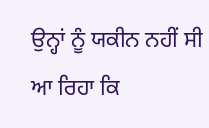ਉਨ੍ਹਾਂ ਨੂੰ ਯਕੀਨ ਨਹੀਂ ਸੀ ਆ ਰਿਹਾ ਕਿ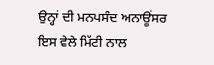ਉਨ੍ਹਾਂ ਦੀ ਮਨਪਸੰਦ ਅਨਾਊਂਸਰ ਇਸ ਵੇਲੇ ਮਿੱਟੀ ਨਾਲ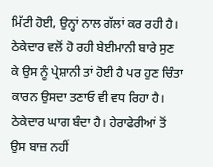ਮਿੱਟੀ ਹੋਈ, ਉਨ੍ਹਾਂ ਨਾਲ ਗੱਲਾਂ ਕਰ ਰਹੀ ਹੈ।
ਠੇਕੇਦਾਰ ਵਲੋਂ ਹੋ ਰਹੀ ਬੇਈਮਾਨੀ ਬਾਰੇ ਸੁਣ ਕੇ ਉਸ ਨੂੰ ਪ੍ਰੇਸ਼ਾਨੀ ਤਾਂ ਹੋਈ ਹੈ ਪਰ ਹੁਣ ਚਿੰਤਾ ਕਾਰਨ ਉਸਦਾ ਤਣਾਓ ਵੀ ਵਧ ਰਿਹਾ ਹੈ। ਠੇਕੇਦਾਰ ਘਾਗ ਬੰਦਾ ਹੈ। ਹੇਰਾਫੇਰੀਆਂ ਤੋਂ ਉਸ ਬਾਜ਼ ਨਹੀਂ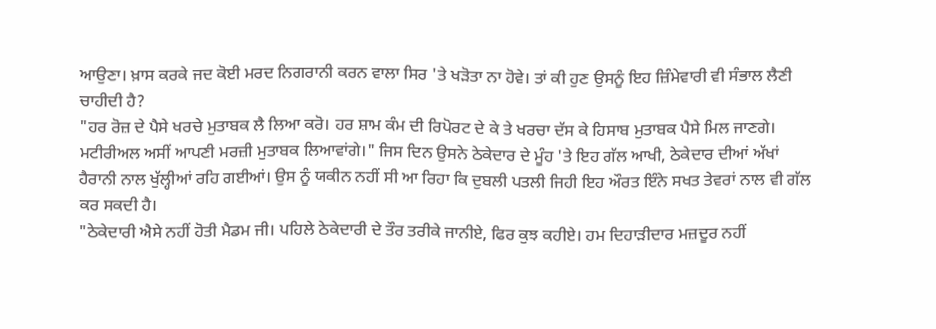ਆਉਣਾ। ਖ਼ਾਸ ਕਰਕੇ ਜਦ ਕੋਈ ਮਰਦ ਨਿਗਰਾਨੀ ਕਰਨ ਵਾਲਾ ਸਿਰ 'ਤੇ ਖੜੋਤਾ ਨਾ ਹੋਵੇ। ਤਾਂ ਕੀ ਹੁਣ ਉਸਨੂੰ ਇਹ ਜ਼ਿੰਮੇਵਾਰੀ ਵੀ ਸੰਭਾਲ ਲੈਣੀ ਚਾਹੀਦੀ ਹੈ?
"ਹਰ ਰੋਜ਼ ਦੇ ਪੈਸੇ ਖਰਚੇ ਮੁਤਾਬਕ ਲੈ ਲਿਆ ਕਰੋ। ਹਰ ਸ਼ਾਮ ਕੰਮ ਦੀ ਰਿਪੋਰਟ ਦੇ ਕੇ ਤੇ ਖਰਚਾ ਦੱਸ ਕੇ ਹਿਸਾਬ ਮੁਤਾਬਕ ਪੈਸੇ ਮਿਲ ਜਾਣਗੇ। ਮਟੀਰੀਅਲ ਅਸੀਂ ਆਪਣੀ ਮਰਜ਼ੀ ਮੁਤਾਬਕ ਲਿਆਵਾਂਗੇ।" ਜਿਸ ਦਿਨ ਉਸਨੇ ਠੇਕੇਦਾਰ ਦੇ ਮੂੰਹ 'ਤੇ ਇਹ ਗੱਲ ਆਖੀ, ਠੇਕੇਦਾਰ ਦੀਆਂ ਅੱਖਾਂ ਹੈਰਾਨੀ ਨਾਲ ਖੁੱਲ੍ਹੀਆਂ ਰਹਿ ਗਈਆਂ। ਉਸ ਨੂੰ ਯਕੀਨ ਨਹੀਂ ਸੀ ਆ ਰਿਹਾ ਕਿ ਦੁਬਲੀ ਪਤਲੀ ਜਿਹੀ ਇਹ ਔਰਤ ਇੰਨੇ ਸਖਤ ਤੇਵਰਾਂ ਨਾਲ ਵੀ ਗੱਲ ਕਰ ਸਕਦੀ ਹੈ।
"ਠੇਕੇਦਾਰੀ ਐਸੇ ਨਹੀਂ ਹੋਤੀ ਮੈਡਮ ਜੀ। ਪਹਿਲੇ ਠੇਕੇਦਾਰੀ ਦੇ ਤੌਰ ਤਰੀਕੇ ਜਾਨੀਏ, ਫਿਰ ਕੁਝ ਕਹੀਏ। ਹਮ ਦਿਹਾੜੀਦਾਰ ਮਜ਼ਦੂਰ ਨਹੀਂ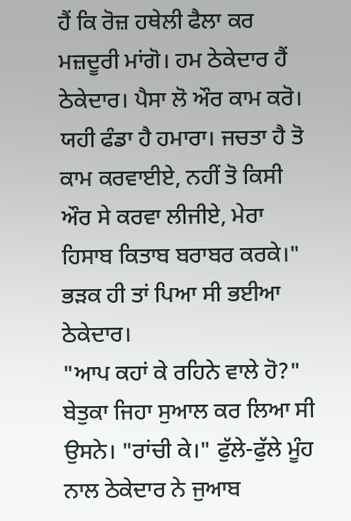ਹੈਂ ਕਿ ਰੋਜ਼ ਹਥੇਲੀ ਫੈਲਾ ਕਰ ਮਜ਼ਦੂਰੀ ਮਾਂਗੋ। ਹਮ ਠੇਕੇਦਾਰ ਹੈਂ ਠੇਕੇਦਾਰ। ਪੈਸਾ ਲੋ ਔਰ ਕਾਮ ਕਰੋ। ਯਹੀ ਫੰਡਾ ਹੈ ਹਮਾਰਾ। ਜਚਤਾ ਹੈ ਤੋ ਕਾਮ ਕਰਵਾਈਏ, ਨਹੀਂ ਤੋ ਕਿਸੀ ਔਰ ਸੇ ਕਰਵਾ ਲੀਜੀਏ, ਮੇਰਾ ਹਿਸਾਬ ਕਿਤਾਬ ਬਰਾਬਰ ਕਰਕੇ।"
ਭੜਕ ਹੀ ਤਾਂ ਪਿਆ ਸੀ ਭਈਆ ਠੇਕੇਦਾਰ।
"ਆਪ ਕਹਾਂ ਕੇ ਰਹਿਨੇ ਵਾਲੇ ਹੋ?"
ਬੇਤੁਕਾ ਜਿਹਾ ਸੁਆਲ ਕਰ ਲਿਆ ਸੀ ਉਸਨੇ। "ਰਾਂਚੀ ਕੇ।" ਫੁੱਲੇ-ਫੁੱਲੇ ਮੂੰਹ ਨਾਲ ਠੇਕੇਦਾਰ ਨੇ ਜੁਆਬ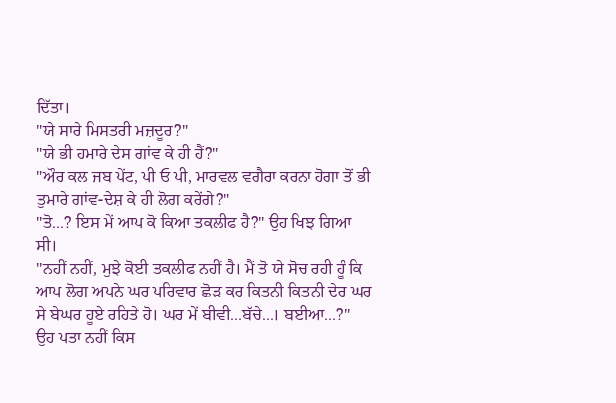ਦਿੱਤਾ।
"ਯੇ ਸਾਰੇ ਮਿਸਤਰੀ ਮਜ਼ਦੂਰ?"
"ਯੇ ਭੀ ਹਮਾਰੇ ਦੇਸ ਗਾਂਵ ਕੇ ਹੀ ਹੈਂ?"
"ਔਰ ਕਲ ਜਬ ਪੇਂਟ, ਪੀ ਓ ਪੀ, ਮਾਰਵਲ ਵਗੈਰਾ ਕਰਨਾ ਹੋਗਾ ਤੋਂ ਭੀ ਤੁਮਾਰੇ ਗਾਂਵ-ਦੇਸ਼ ਕੇ ਹੀ ਲੋਗ ਕਰੇਂਗੇ?"
"ਤੋ...? ਇਸ ਮੇਂ ਆਪ ਕੋ ਕਿਆ ਤਕਲੀਫ ਹੈ?" ਉਹ ਖਿਝ ਗਿਆ ਸੀ।
"ਨਹੀਂ ਨਹੀਂ, ਮੁਝੇ ਕੋਈ ਤਕਲੀਫ ਨਹੀਂ ਹੈ। ਮੈਂ ਤੋ ਯੇ ਸੋਚ ਰਹੀ ਹੂੰ ਕਿ ਆਪ ਲੋਗ ਅਪਨੇ ਘਰ ਪਰਿਵਾਰ ਛੋੜ ਕਰ ਕਿਤਨੀ ਕਿਤਨੀ ਦੇਰ ਘਰ ਸੇ ਬੇਘਰ ਹੂਏ ਰਹਿਤੇ ਹੋ। ਘਰ ਮੇਂ ਬੀਵੀ...ਬੱਚੇ...। ਬਈਆ...?"
ਉਹ ਪਤਾ ਨਹੀਂ ਕਿਸ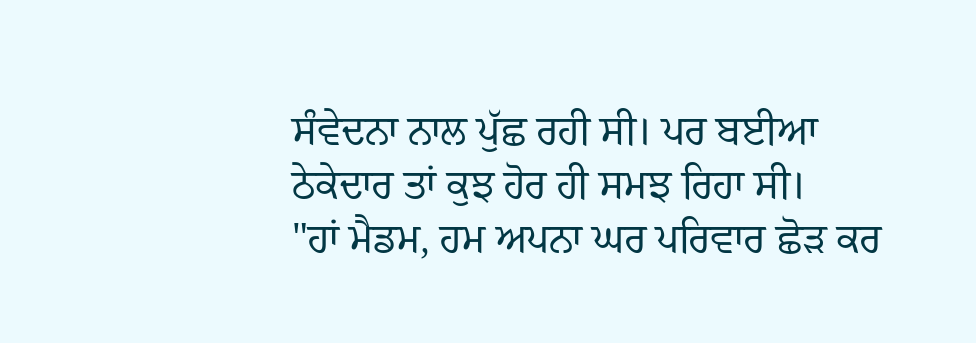ਸੰਵੇਦਨਾ ਨਾਲ ਪੁੱਛ ਰਹੀ ਸੀ। ਪਰ ਬਈਆ ਠੇਕੇਦਾਰ ਤਾਂ ਕੁਝ ਹੋਰ ਹੀ ਸਮਝ ਰਿਹਾ ਸੀ।
"ਹਾਂ ਮੈਡਮ, ਹਮ ਅਪਨਾ ਘਰ ਪਰਿਵਾਰ ਛੋੜ ਕਰ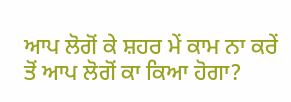ਆਪ ਲੋਗੋਂ ਕੇ ਸ਼ਹਰ ਮੇਂ ਕਾਮ ਨਾ ਕਰੇਂ ਤੋਂ ਆਪ ਲੋਗੋਂ ਕਾ ਕਿਆ ਹੋਗਾ?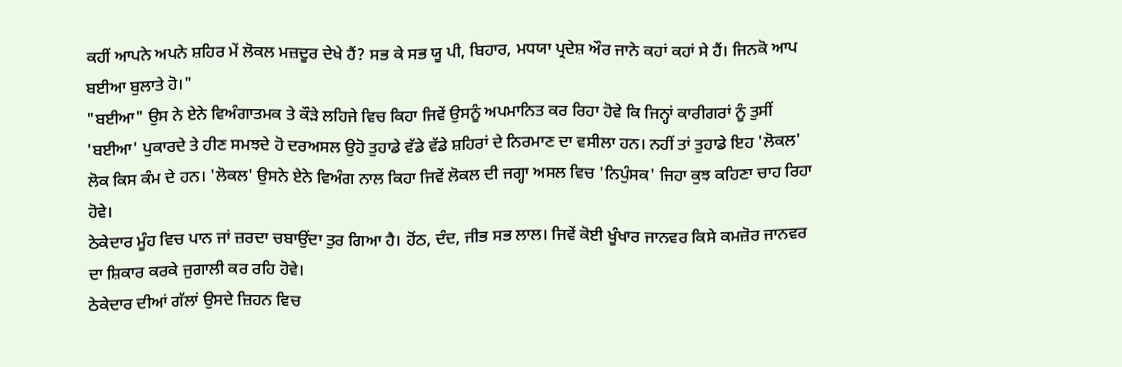ਕਹੀਂ ਆਪਨੇ ਅਪਨੇ ਸ਼ਹਿਰ ਮੇਂ ਲੋਕਲ ਮਜ਼ਦੂਰ ਦੇਖੇ ਹੈਂ? ਸਭ ਕੇ ਸਭ ਯੂ ਪੀ, ਬਿਹਾਰ, ਮਧਯਾ ਪ੍ਰਦੇਸ਼ ਔਰ ਜਾਨੇ ਕਹਾਂ ਕਹਾਂ ਸੇ ਹੈਂ। ਜਿਨਕੋ ਆਪ ਬਈਆ ਬੁਲਾਤੇ ਹੋ।"
"ਬਈਆ" ਉਸ ਨੇ ਏਨੇ ਵਿਅੰਗਾਤਮਕ ਤੇ ਕੌੜੇ ਲਹਿਜੇ ਵਿਚ ਕਿਹਾ ਜਿਵੇਂ ਉਸਨੂੰ ਅਪਮਾਨਿਤ ਕਰ ਰਿਹਾ ਹੋਵੇ ਕਿ ਜਿਨ੍ਹਾਂ ਕਾਰੀਗਰਾਂ ਨੂੰ ਤੁਸੀਂ 'ਬਈਆ' ਪੁਕਾਰਦੇ ਤੇ ਹੀਣ ਸਮਝਦੇ ਹੋ ਦਰਅਸਲ ਉਹੋ ਤੁਹਾਡੇ ਵੱਡੇ ਵੱਡੇ ਸ਼ਹਿਰਾਂ ਦੇ ਨਿਰਮਾਣ ਦਾ ਵਸੀਲਾ ਹਨ। ਨਹੀਂ ਤਾਂ ਤੁਹਾਡੇ ਇਹ 'ਲੋਕਲ' ਲੋਕ ਕਿਸ ਕੰਮ ਦੇ ਹਨ। 'ਲੋਕਲ' ਉਸਨੇ ਏਨੇ ਵਿਅੰਗ ਨਾਲ ਕਿਹਾ ਜਿਵੇਂ ਲੋਕਲ ਦੀ ਜਗ੍ਹਾ ਅਸਲ ਵਿਚ 'ਨਿਪੁੰਸਕ' ਜਿਹਾ ਕੁਝ ਕਹਿਣਾ ਚਾਹ ਰਿਹਾ ਹੋਵੇ।
ਠੇਕੇਦਾਰ ਮੂੰਹ ਵਿਚ ਪਾਨ ਜਾਂ ਜ਼ਰਦਾ ਚਬਾਉਂਦਾ ਤੁਰ ਗਿਆ ਹੈ। ਹੋਂਠ, ਦੰਦ, ਜੀਭ ਸਭ ਲਾਲ। ਜਿਵੇਂ ਕੋਈ ਖੂੰਖਾਰ ਜਾਨਵਰ ਕਿਸੇ ਕਮਜ਼ੋਰ ਜਾਨਵਰ ਦਾ ਸ਼ਿਕਾਰ ਕਰਕੇ ਜੁਗਾਲੀ ਕਰ ਰਹਿ ਹੋਵੇ।
ਠੇਕੇਦਾਰ ਦੀਆਂ ਗੱਲਾਂ ਉਸਦੇ ਜ਼ਿਹਨ ਵਿਚ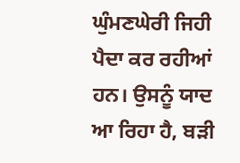ਘੁੰਮਣਘੇਰੀ ਜਿਹੀ ਪੈਦਾ ਕਰ ਰਹੀਆਂ ਹਨ। ਉਸਨੂੰ ਯਾਦ ਆ ਰਿਹਾ ਹੈ, ਬੜੀ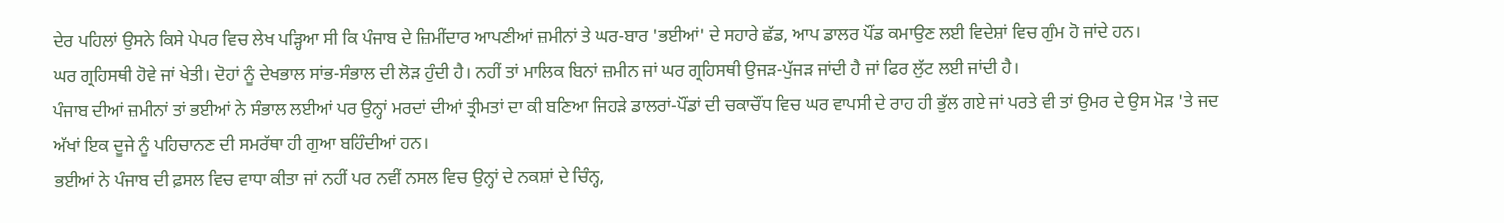ਦੇਰ ਪਹਿਲਾਂ ਉਸਨੇ ਕਿਸੇ ਪੇਪਰ ਵਿਚ ਲੇਖ ਪੜ੍ਹਿਆ ਸੀ ਕਿ ਪੰਜਾਬ ਦੇ ਜ਼ਿਮੀਂਦਾਰ ਆਪਣੀਆਂ ਜ਼ਮੀਨਾਂ ਤੇ ਘਰ-ਬਾਰ 'ਭਈਆਂ' ਦੇ ਸਹਾਰੇ ਛੱਡ, ਆਪ ਡਾਲਰ ਪੌਂਡ ਕਮਾਉਣ ਲਈ ਵਿਦੇਸ਼ਾਂ ਵਿਚ ਗੁੰਮ ਹੋ ਜਾਂਦੇ ਹਨ।
ਘਰ ਗ੍ਰਹਿਸਥੀ ਹੋਵੇ ਜਾਂ ਖੇਤੀ। ਦੋਹਾਂ ਨੂੰ ਦੇਖਭਾਲ ਸਾਂਭ-ਸੰਭਾਲ ਦੀ ਲੋੜ ਹੁੰਦੀ ਹੈ। ਨਹੀਂ ਤਾਂ ਮਾਲਿਕ ਬਿਨਾਂ ਜ਼ਮੀਨ ਜਾਂ ਘਰ ਗ੍ਰਹਿਸਥੀ ਉਜੜ-ਪੁੱਜੜ ਜਾਂਦੀ ਹੈ ਜਾਂ ਫਿਰ ਲੁੱਟ ਲਈ ਜਾਂਦੀ ਹੈ।
ਪੰਜਾਬ ਦੀਆਂ ਜ਼ਮੀਨਾਂ ਤਾਂ ਭਈਆਂ ਨੇ ਸੰਭਾਲ ਲਈਆਂ ਪਰ ਉਨ੍ਹਾਂ ਮਰਦਾਂ ਦੀਆਂ ਤ੍ਰੀਮਤਾਂ ਦਾ ਕੀ ਬਣਿਆ ਜਿਹੜੇ ਡਾਲਰਾਂ-ਪੌਂਡਾਂ ਦੀ ਚਕਾਚੌਂਧ ਵਿਚ ਘਰ ਵਾਪਸੀ ਦੇ ਰਾਹ ਹੀ ਭੁੱਲ ਗਏ ਜਾਂ ਪਰਤੇ ਵੀ ਤਾਂ ਉਮਰ ਦੇ ਉਸ ਮੋੜ 'ਤੇ ਜਦ ਅੱਖਾਂ ਇਕ ਦੂਜੇ ਨੂੰ ਪਹਿਚਾਨਣ ਦੀ ਸਮਰੱਥਾ ਹੀ ਗੁਆ ਬਹਿੰਦੀਆਂ ਹਨ।
ਭਈਆਂ ਨੇ ਪੰਜਾਬ ਦੀ ਫ਼ਸਲ ਵਿਚ ਵਾਧਾ ਕੀਤਾ ਜਾਂ ਨਹੀਂ ਪਰ ਨਵੀਂ ਨਸਲ ਵਿਚ ਉਨ੍ਹਾਂ ਦੇ ਨਕਸ਼ਾਂ ਦੇ ਚਿੰਨ੍ਹ,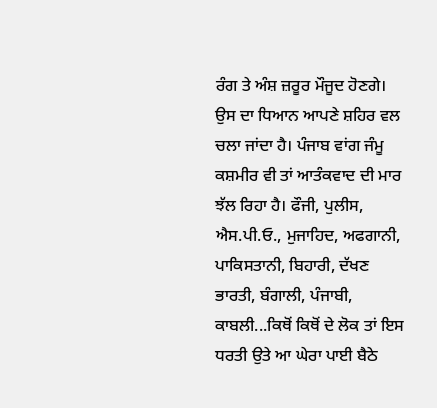ਰੰਗ ਤੇ ਅੰਸ਼ ਜ਼ਰੂਰ ਮੌਜੂਦ ਹੋਣਗੇ।
ਉਸ ਦਾ ਧਿਆਨ ਆਪਣੇ ਸ਼ਹਿਰ ਵਲ ਚਲਾ ਜਾਂਦਾ ਹੈ। ਪੰਜਾਬ ਵਾਂਗ ਜੰਮੂ ਕਸ਼ਮੀਰ ਵੀ ਤਾਂ ਆਤੰਕਵਾਦ ਦੀ ਮਾਰ ਝੱਲ ਰਿਹਾ ਹੈ। ਫੌਜੀ, ਪੁਲੀਸ, ਐਸ.ਪੀ.ਓ., ਮੁਜਾਹਿਦ, ਅਫਗਾਨੀ, ਪਾਕਿਸਤਾਨੀ, ਬਿਹਾਰੀ, ਦੱਖਣ ਭਾਰਤੀ, ਬੰਗਾਲੀ, ਪੰਜਾਬੀ, ਕਾਬਲੀ...ਕਿਥੋਂ ਕਿਥੋਂ ਦੇ ਲੋਕ ਤਾਂ ਇਸ ਧਰਤੀ ਉਤੇ ਆ ਘੇਰਾ ਪਾਈ ਬੈਠੇ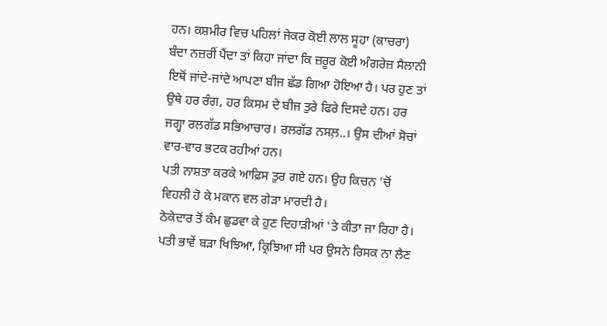ਹਨ। ਕਸ਼ਮੀਰ ਵਿਚ ਪਹਿਲਾਂ ਜੇਕਰ ਕੋਈ ਲਾਲ ਸੂਹਾ (ਕਾਚਰਾ) ਬੰਦਾ ਨਜ਼ਰੀਂ ਪੈਂਦਾ ਤਾਂ ਕਿਹਾ ਜਾਂਦਾ ਕਿ ਜ਼ਰੂਰ ਕੋਈ ਅੰਗਰੇਜ਼ ਸੈਲਾਨੀ ਇਥੋਂ ਜਾਂਦੇ-ਜਾਂਦੇ ਆਪਣਾ ਬੀਜ ਛੱਡ ਗਿਆ ਹੋਇਆ ਹੈ। ਪਰ ਹੁਣ ਤਾਂ ਉਥੇ ਹਰ ਰੰਗ, ਹਰ ਕਿਸਮ ਦੇ ਬੀਜ ਤੁਰੇ ਫਿਰੇ ਦਿਸਦੇ ਹਨ। ਹਰ ਜਗ੍ਹਾ ਰਲਗੱਡ ਸਭਿਆਚਾਰ। ਰਲਗੱਡ ਨਸਲ਼..। ਉਸ ਦੀਆਂ ਸੋਚਾਂ ਵਾਰ-ਵਾਰ ਭਟਕ ਰਹੀਆਂ ਹਨ।
ਪਤੀ ਨਾਸ਼ਤਾ ਕਰਕੇ ਆਫ਼ਿਸ ਤੁਰ ਗਏ ਹਨ। ਉਹ ਕਿਚਨ 'ਚੋਂ ਵਿਹਲੀ ਹੋ ਕੇ ਮਕਾਨ ਵਲ ਗੇੜਾ ਮਾਰਦੀ ਹੈ।
ਠੇਕੇਦਾਰ ਤੋਂ ਕੰਮ ਛੁਡਵਾ ਕੇ ਹੁਣ ਦਿਹਾੜੀਆਂ 'ਤੇ ਕੀਤਾ ਜਾ ਰਿਹਾ ਹੈ। ਪਤੀ ਭਾਵੇਂ ਬੜਾ ਖਿਝਿਆ, ਕ੍ਰਿਝਿਆ ਸੀ ਪਰ ਉਸਨੇ ਰਿਸਕ ਨਾ ਲੈਣ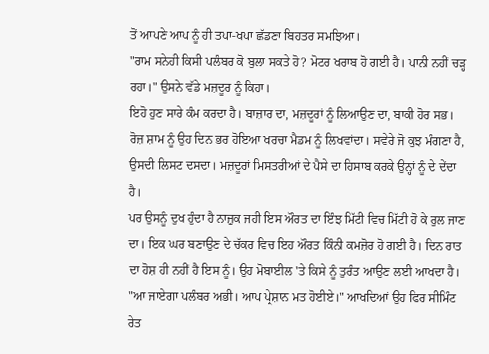ਤੋਂ ਆਪਣੇ ਆਪ ਨੂੰ ਹੀ ਤਪਾ-ਖਪਾ ਛੱਡਣਾ ਬਿਹਤਰ ਸਮਝਿਆ।
"ਰਾਮ ਸਨੇਹੀ ਕਿਸੀ ਪਲੰਬਰ ਕੋ ਬੁਲਾ ਸਕਤੇ ਹੋ? ਮੋਟਰ ਖਰਾਬ ਹੋ ਗਈ ਹੈ। ਪਾਨੀ ਨਹੀਂ ਚੜ੍ਹ ਰਹਾ।" ਉਸਨੇ ਵੱਡੇ ਮਜ਼ਦੂਰ ਨੂੰ ਕਿਹਾ।
ਇਹੋ ਹੁਣ ਸਾਰੇ ਕੰਮ ਕਰਦਾ ਹੈ। ਬਾਜ਼ਾਰ ਦਾ, ਮਜ਼ਦੂਰਾਂ ਨੂੰ ਲਿਆਉਣ ਦਾ, ਬਾਕੀ ਹੋਰ ਸਭ। ਰੋਜ਼ ਸ਼ਾਮ ਨੂੰ ਉਹ ਦਿਨ ਭਰ ਹੋਇਆ ਖਰਚਾ ਮੈਡਮ ਨੂੰ ਲਿਖਵਾਂਦਾ। ਸਵੇਰੇ ਜੋ ਕੁਝ ਮੰਗਣਾ ਹੈ, ਉਸਦੀ ਲਿਸਟ ਦਸਦਾ। ਮਜ਼ਦੂਰਾਂ ਮਿਸਤਰੀਆਂ ਦੇ ਪੈਸੇ ਦਾ ਹਿਸਾਬ ਕਰਕੇ ਉਨ੍ਹਾਂ ਨੂੰ ਦੇ ਦੇਂਦਾ ਹੈ।
ਪਰ ਉਸਨੂੰ ਦੁਖ ਹੁੰਦਾ ਹੈ ਨਾਜ਼ੁਕ ਜਹੀ ਇਸ ਔਰਤ ਦਾ ਇੰਝ ਮਿੱਟੀ ਵਿਚ ਮਿੱਟੀ ਹੋ ਕੇ ਰੁਲ ਜਾਣ ਦਾ। ਇਕ ਘਰ ਬਣਾਉਣ ਦੇ ਚੱਕਰ ਵਿਚ ਇਹ ਔਰਤ ਕਿੰਨੀ ਕਮਜ਼ੋਰ ਹੋ ਗਈ ਹੈ। ਦਿਨ ਰਾਤ ਦਾ ਹੋਸ਼ ਹੀ ਨਹੀਂ ਹੈ ਇਸ ਨੂੰ। ਉਹ ਮੋਬਾਈਲ 'ਤੇ ਕਿਸੇ ਨੂੰ ਤੁਰੰਤ ਆਉਣ ਲਈ ਆਖਦਾ ਹੈ।
"ਆ ਜਾਏਗਾ ਪਲੰਬਰ ਅਭੀ। ਆਪ ਪ੍ਰੇਸ਼ਾਨ ਮਤ ਹੋਈਏ।" ਆਖਦਿਆਂ ਉਹ ਫਿਰ ਸੀਮਿੰਟ ਰੇਤ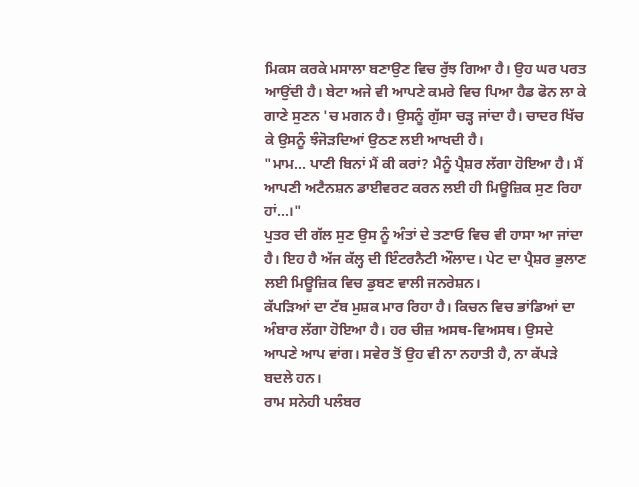ਮਿਕਸ ਕਰਕੇ ਮਸਾਲਾ ਬਣਾਉਣ ਵਿਚ ਰੁੱਝ ਗਿਆ ਹੈ। ਉਹ ਘਰ ਪਰਤ ਆਉਂਦੀ ਹੈ। ਬੇਟਾ ਅਜੇ ਵੀ ਆਪਣੇ ਕਮਰੇ ਵਿਚ ਪਿਆ ਹੈਡ ਫੋਨ ਲਾ ਕੇ ਗਾਣੇ ਸੁਣਨ 'ਚ ਮਗਨ ਹੈ। ਉਸਨੂੰ ਗੁੱਸਾ ਚੜ੍ਹ ਜਾਂਦਾ ਹੈ। ਚਾਦਰ ਖਿੱਚ ਕੇ ਉਸਨੂੰ ਝੰਜੋੜਦਿਆਂ ਉਠਣ ਲਈ ਆਖਦੀ ਹੈ।
"ਮਾਮ... ਪਾਣੀ ਬਿਨਾਂ ਮੈਂ ਕੀ ਕਰਾਂ? ਮੈਨੂੰ ਪ੍ਰੈਸ਼ਰ ਲੱਗਾ ਹੋਇਆ ਹੈ। ਮੈਂ ਆਪਣੀ ਅਟੈਨਸ਼ਨ ਡਾਈਵਰਟ ਕਰਨ ਲਈ ਹੀ ਮਿਊਜ਼ਿਕ ਸੁਣ ਰਿਹਾ ਹਾਂ...।"
ਪੁਤਰ ਦੀ ਗੱਲ ਸੁਣ ਉਸ ਨੂੰ ਅੰਤਾਂ ਦੇ ਤਣਾਓ ਵਿਚ ਵੀ ਹਾਸਾ ਆ ਜਾਂਦਾ ਹੈ। ਇਹ ਹੈ ਅੱਜ ਕੱਲ੍ਹ ਦੀ ਇੰਟਰਨੈਟੀ ਔਲਾਦ। ਪੇਟ ਦਾ ਪ੍ਰੈਸ਼ਰ ਭੁਲਾਣ ਲਈ ਮਿਊਜ਼ਿਕ ਵਿਚ ਡੁਬਣ ਵਾਲੀ ਜਨਰੇਸ਼ਨ।
ਕੱਪੜਿਆਂ ਦਾ ਟੱਬ ਮੁਸ਼ਕ ਮਾਰ ਰਿਹਾ ਹੈ। ਕਿਚਨ ਵਿਚ ਭਾਂਡਿਆਂ ਦਾ ਅੰਬਾਰ ਲੱਗਾ ਹੋਇਆ ਹੈ। ਹਰ ਚੀਜ਼ ਅਸਥ-ਵਿਅਸਥ। ਉਸਦੇ ਆਪਣੇ ਆਪ ਵਾਂਗ। ਸਵੇਰ ਤੋਂ ਉਹ ਵੀ ਨਾ ਨਹਾਤੀ ਹੈ, ਨਾ ਕੱਪੜੇ ਬਦਲੇ ਹਨ।
ਰਾਮ ਸਨੇਹੀ ਪਲੰਬਰ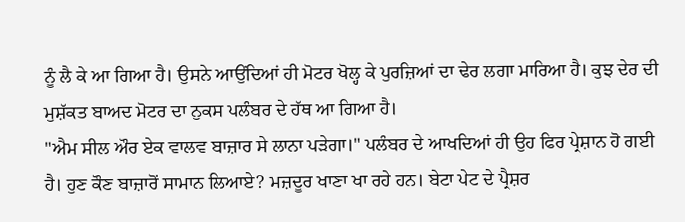ਨੂੰ ਲੈ ਕੇ ਆ ਗਿਆ ਹੈ। ਉਸਨੇ ਆਉਂਦਿਆਂ ਹੀ ਮੋਟਰ ਖੋਲ੍ਹ ਕੇ ਪੁਰਜ਼ਿਆਂ ਦਾ ਢੇਰ ਲਗਾ ਮਾਰਿਆ ਹੈ। ਕੁਝ ਦੇਰ ਦੀ ਮੁਸ਼ੱਕਤ ਬਾਅਦ ਮੋਟਰ ਦਾ ਨੁਕਸ ਪਲੰਬਰ ਦੇ ਹੱਥ ਆ ਗਿਆ ਹੈ।
"ਐਮ ਸੀਲ ਔਰ ਏਕ ਵਾਲਵ ਬਾਜ਼ਾਰ ਸੇ ਲਾਨਾ ਪੜੇਗਾ।" ਪਲੰਬਰ ਦੇ ਆਖਦਿਆਂ ਹੀ ਉਹ ਫਿਰ ਪ੍ਰੇਸ਼ਾਨ ਹੋ ਗਈ ਹੈ। ਹੁਣ ਕੌਣ ਬਾਜ਼ਾਰੋਂ ਸਾਮਾਨ ਲਿਆਏ? ਮਜ਼ਦੂਰ ਖਾਣਾ ਖਾ ਰਹੇ ਹਨ। ਬੇਟਾ ਪੇਟ ਦੇ ਪ੍ਰੈਸ਼ਰ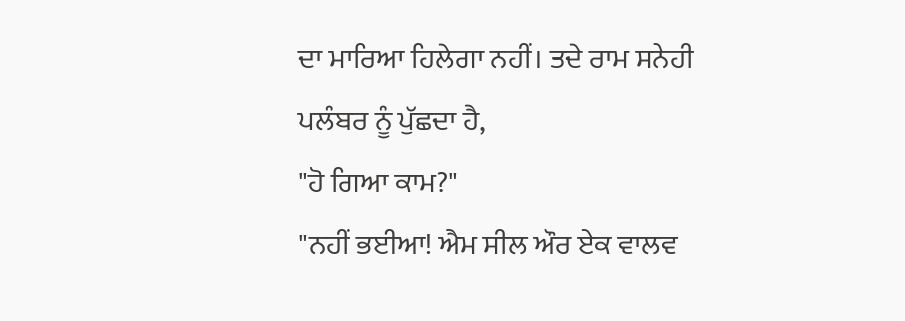ਦਾ ਮਾਰਿਆ ਹਿਲੇਗਾ ਨਹੀਂ। ਤਦੇ ਰਾਮ ਸਨੇਹੀ ਪਲੰਬਰ ਨੂੰ ਪੁੱਛਦਾ ਹੈ,
"ਹੋ ਗਿਆ ਕਾਮ?"
"ਨਹੀਂ ਭਈਆ! ਐਮ ਸੀਲ ਔਰ ਏਕ ਵਾਲਵ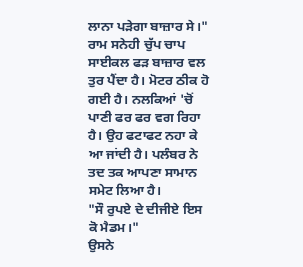ਲਾਨਾ ਪੜੇਗਾ ਬਾਜ਼ਾਰ ਸੇ।"
ਰਾਮ ਸਨੇਹੀ ਚੁੱਪ ਚਾਪ ਸਾਈਕਲ ਫੜ ਬਾਜ਼ਾਰ ਵਲ ਤੁਰ ਪੈਂਦਾ ਹੈ। ਮੋਟਰ ਠੀਕ ਹੋ ਗਈ ਹੈ। ਨਲਕਿਆਂ 'ਚੋਂ ਪਾਣੀ ਫਰ ਫਰ ਵਗ ਰਿਹਾ ਹੈ। ਉਹ ਫਟਾਫਟ ਨਹਾ ਕੇ ਆ ਜਾਂਦੀ ਹੈ। ਪਲੰਬਰ ਨੇ ਤਦ ਤਕ ਆਪਣਾ ਸਾਮਾਨ ਸਮੇਟ ਲਿਆ ਹੈ।
"ਸੌ ਰੁਪਏ ਦੇ ਦੀਜੀਏ ਇਸ ਕੋ ਮੈਡਮ।"
ਉਸਨੇ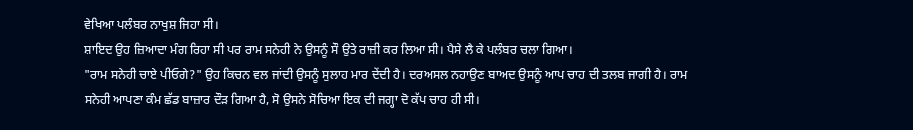ਵੇਖਿਆ ਪਲੰਬਰ ਨਾਖੁਸ਼ ਜਿਹਾ ਸੀ।
ਸ਼ਾਇਦ ਉਹ ਜ਼ਿਆਦਾ ਮੰਗ ਰਿਹਾ ਸੀ ਪਰ ਰਾਮ ਸਨੇਹੀ ਨੇ ਉਸਨੂੰ ਸੌ ਉਤੇ ਰਾਜ਼ੀ ਕਰ ਲਿਆ ਸੀ। ਪੈਸੇ ਲੈ ਕੇ ਪਲੰਬਰ ਚਲਾ ਗਿਆ।
"ਰਾਮ ਸਨੇਹੀ ਚਾਏ ਪੀਓਗੇ?" ਉਹ ਕਿਚਨ ਵਲ ਜਾਂਦੀ ਉਸਨੂੰ ਸੁਲਾਹ ਮਾਰ ਦੇਂਦੀ ਹੈ। ਦਰਅਸਲ ਨਹਾਉਣ ਬਾਅਦ ਉਸਨੂੰ ਆਪ ਚਾਹ ਦੀ ਤਲਬ ਜਾਗੀ ਹੈ। ਰਾਮ ਸਨੇਹੀ ਆਪਣਾ ਕੰਮ ਛੱਡ ਬਾਜ਼ਾਰ ਦੌੜ ਗਿਆ ਹੈ, ਸੋ ਉਸਨੇ ਸੋਚਿਆ ਇਕ ਦੀ ਜਗ੍ਹਾ ਦੋ ਕੱਪ ਚਾਹ ਹੀ ਸੀ।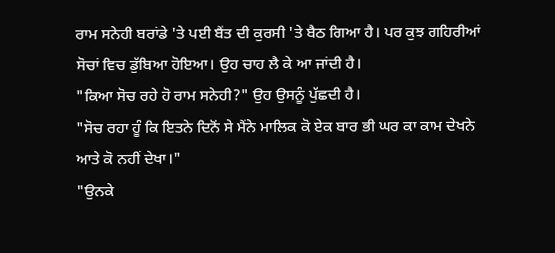ਰਾਮ ਸਨੇਹੀ ਬਰਾਂਡੇ 'ਤੇ ਪਈ ਬੈਂਤ ਦੀ ਕੁਰਸੀ 'ਤੇ ਬੈਠ ਗਿਆ ਹੈ। ਪਰ ਕੁਝ ਗਹਿਰੀਆਂ ਸੋਚਾਂ ਵਿਚ ਡੁੱਬਿਆ ਹੋਇਆ। ਉਹ ਚਾਹ ਲੈ ਕੇ ਆ ਜਾਂਦੀ ਹੈ।
"ਕਿਆ ਸੋਚ ਰਹੇ ਹੋ ਰਾਮ ਸਨੇਹੀ?" ਉਹ ਉਸਨੂੰ ਪੁੱਛਦੀ ਹੈ।
"ਸੋਚ ਰਹਾ ਹੂੰ ਕਿ ਇਤਨੇ ਦਿਨੋਂ ਸੇ ਮੈਂਨੇ ਮਾਲਿਕ ਕੋ ਏਕ ਬਾਰ ਭੀ ਘਰ ਕਾ ਕਾਮ ਦੇਖਨੇ ਆਤੇ ਕੋ ਨਹੀਂ ਦੇਖਾ।"
"ਉਨਕੇ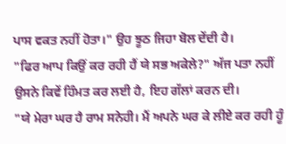ਪਾਸ ਵਕਤ ਨਹੀਂ ਹੋਤਾ।" ਉਹ ਝੂਠ ਜਿਹਾ ਬੋਲ ਦੇਂਦੀ ਹੈ।
"ਫਿਰ ਆਪ ਕਿਉਂ ਕਰ ਰਹੀ ਹੈਂ ਯੇ ਸਭ ਅਕੇਲੇ?" ਅੱਜ ਪਤਾ ਨਹੀਂ ਉਸਨੇ ਕਿਵੇਂ ਹਿੰਮਤ ਕਰ ਲਈ ਹੈ, ਇਹ ਗੱਲਾਂ ਕਰਨ ਦੀ।
"ਯੇ ਮੇਰਾ ਘਰ ਹੈ ਰਾਮ ਸਨੇਹੀ। ਮੈਂ ਅਪਨੇ ਘਰ ਕੇ ਲੀਏ ਕਰ ਰਹੀ ਹੂੰ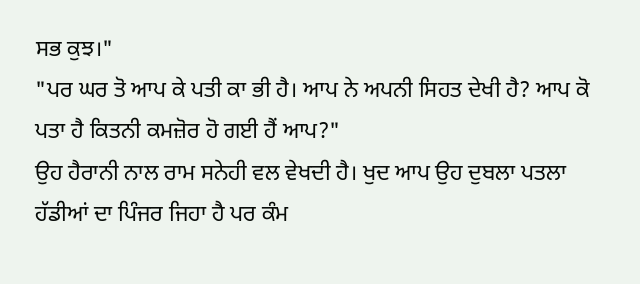ਸਭ ਕੁਝ।"
"ਪਰ ਘਰ ਤੋ ਆਪ ਕੇ ਪਤੀ ਕਾ ਭੀ ਹੈ। ਆਪ ਨੇ ਅਪਨੀ ਸਿਹਤ ਦੇਖੀ ਹੈ? ਆਪ ਕੋ ਪਤਾ ਹੈ ਕਿਤਨੀ ਕਮਜ਼ੋਰ ਹੋ ਗਈ ਹੈਂ ਆਪ?"
ਉਹ ਹੈਰਾਨੀ ਨਾਲ ਰਾਮ ਸਨੇਹੀ ਵਲ ਵੇਖਦੀ ਹੈ। ਖੁਦ ਆਪ ਉਹ ਦੁਬਲਾ ਪਤਲਾ ਹੱਡੀਆਂ ਦਾ ਪਿੰਜਰ ਜਿਹਾ ਹੈ ਪਰ ਕੰਮ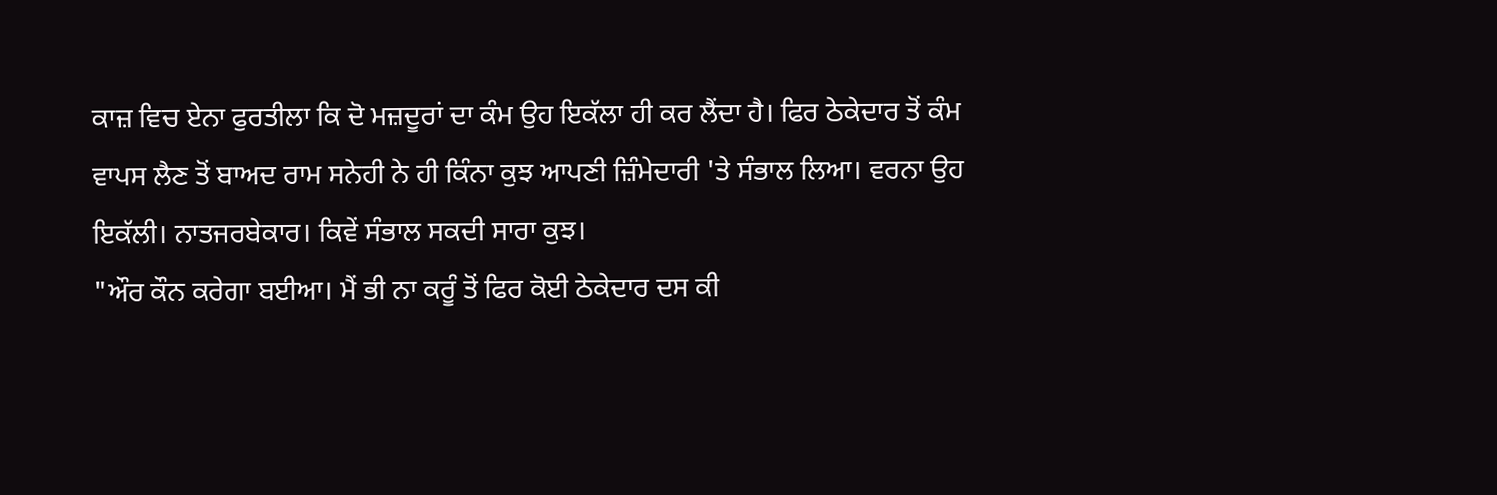ਕਾਜ਼ ਵਿਚ ਏਨਾ ਫੁਰਤੀਲਾ ਕਿ ਦੋ ਮਜ਼ਦੂਰਾਂ ਦਾ ਕੰਮ ਉਹ ਇਕੱਲਾ ਹੀ ਕਰ ਲੈਂਦਾ ਹੈ। ਫਿਰ ਠੇਕੇਦਾਰ ਤੋਂ ਕੰਮ ਵਾਪਸ ਲੈਣ ਤੋਂ ਬਾਅਦ ਰਾਮ ਸਨੇਹੀ ਨੇ ਹੀ ਕਿੰਨਾ ਕੁਝ ਆਪਣੀ ਜ਼ਿੰਮੇਦਾਰੀ 'ਤੇ ਸੰਭਾਲ ਲਿਆ। ਵਰਨਾ ਉਹ ਇਕੱਲੀ। ਨਾਤਜਰਬੇਕਾਰ। ਕਿਵੇਂ ਸੰਭਾਲ ਸਕਦੀ ਸਾਰਾ ਕੁਝ।
"ਔਰ ਕੌਨ ਕਰੇਗਾ ਬਈਆ। ਮੈਂ ਭੀ ਨਾ ਕਰੂੰ ਤੋਂ ਫਿਰ ਕੋਈ ਠੇਕੇਦਾਰ ਦਸ ਕੀ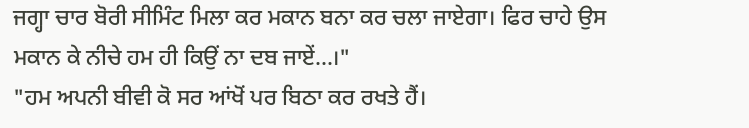ਜਗ੍ਹਾ ਚਾਰ ਬੋਰੀ ਸੀਮਿੰਟ ਮਿਲਾ ਕਰ ਮਕਾਨ ਬਨਾ ਕਰ ਚਲਾ ਜਾਏਗਾ। ਫਿਰ ਚਾਹੇ ਉਸ ਮਕਾਨ ਕੇ ਨੀਚੇ ਹਮ ਹੀ ਕਿਉਂ ਨਾ ਦਬ ਜਾਏਂ...।"
"ਹਮ ਅਪਨੀ ਬੀਵੀ ਕੋ ਸਰ ਆਂਖੋਂ ਪਰ ਬਿਠਾ ਕਰ ਰਖਤੇ ਹੈਂ।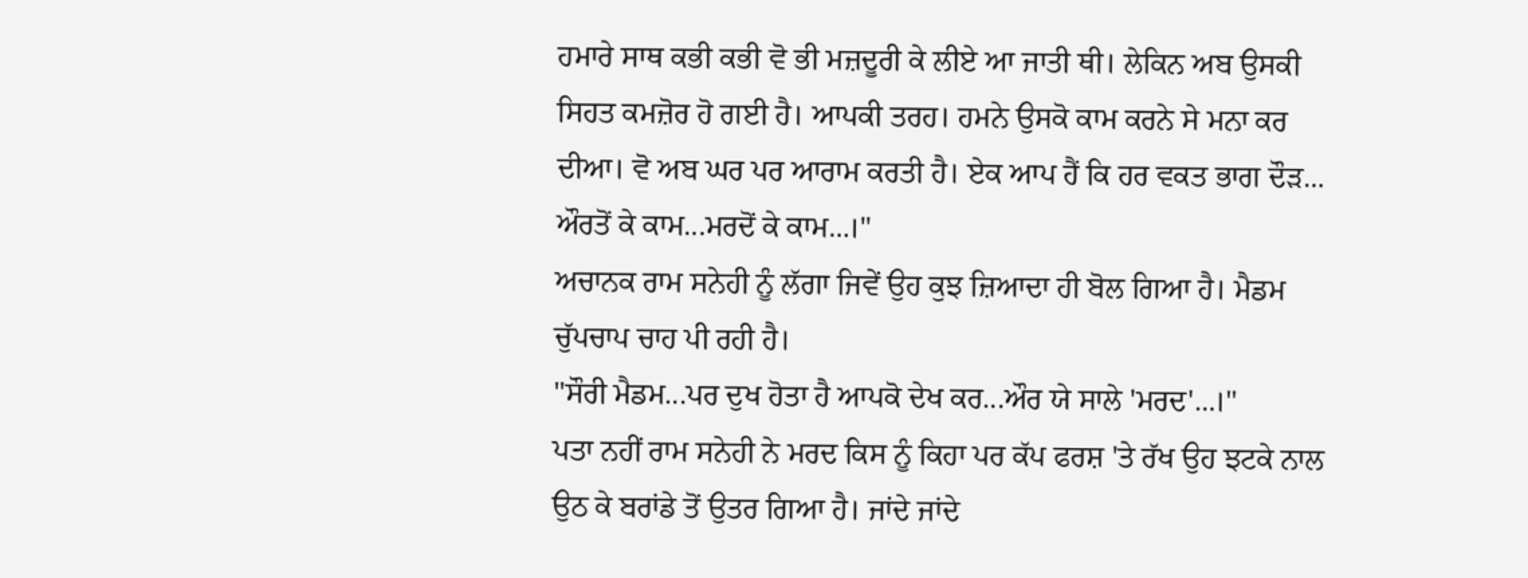ਹਮਾਰੇ ਸਾਥ ਕਭੀ ਕਭੀ ਵੋ ਭੀ ਮਜ਼ਦੂਰੀ ਕੇ ਲੀਏ ਆ ਜਾਤੀ ਥੀ। ਲੇਕਿਨ ਅਬ ਉਸਕੀ ਸਿਹਤ ਕਮਜ਼ੋਰ ਹੋ ਗਈ ਹੈ। ਆਪਕੀ ਤਰਹ। ਹਮਨੇ ਉਸਕੋ ਕਾਮ ਕਰਨੇ ਸੇ ਮਨਾ ਕਰ ਦੀਆ। ਵੋ ਅਬ ਘਰ ਪਰ ਆਰਾਮ ਕਰਤੀ ਹੈ। ਏਕ ਆਪ ਹੈਂ ਕਿ ਹਰ ਵਕਤ ਭਾਗ ਦੌੜ... ਔਰਤੋਂ ਕੇ ਕਾਮ...ਮਰਦੋਂ ਕੇ ਕਾਮ...।"
ਅਚਾਨਕ ਰਾਮ ਸਨੇਹੀ ਨੂੰ ਲੱਗਾ ਜਿਵੇਂ ਉਹ ਕੁਝ ਜ਼ਿਆਦਾ ਹੀ ਬੋਲ ਗਿਆ ਹੈ। ਮੈਡਮ ਚੁੱਪਚਾਪ ਚਾਹ ਪੀ ਰਹੀ ਹੈ।
"ਸੌਰੀ ਮੈਡਮ...ਪਰ ਦੁਖ ਹੋਤਾ ਹੈ ਆਪਕੋ ਦੇਖ ਕਰ...ਔਰ ਯੇ ਸਾਲੇ 'ਮਰਦ'...।"
ਪਤਾ ਨਹੀਂ ਰਾਮ ਸਨੇਹੀ ਨੇ ਮਰਦ ਕਿਸ ਨੂੰ ਕਿਹਾ ਪਰ ਕੱਪ ਫਰਸ਼ 'ਤੇ ਰੱਖ ਉਹ ਝਟਕੇ ਨਾਲ ਉਠ ਕੇ ਬਰਾਂਡੇ ਤੋਂ ਉਤਰ ਗਿਆ ਹੈ। ਜਾਂਦੇ ਜਾਂਦੇ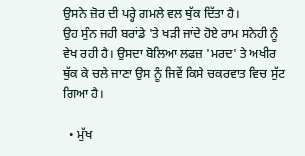ਉਸਨੇ ਜ਼ੋਰ ਦੀ ਪਰ੍ਹੇ ਗਮਲੇ ਵਲ ਥੁੱਕ ਦਿੱਤਾ ਹੈ।
ਉਹ ਸੁੰਨ ਜਹੀ ਬਰਾਂਡੇ 'ਤੇ ਖੜੀ ਜਾਂਦੇ ਹੋਏ ਰਾਮ ਸਨੇਹੀ ਨੂੰ ਵੇਖ ਰਹੀ ਹੈ। ਉਸਦਾ ਬੋਲਿਆ ਲਫਜ਼ 'ਮਰਦ' ਤੇ ਅਖੀਰ ਥੁੱਕ ਕੇ ਚਲੇ ਜਾਣਾ ਉਸ ਨੂੰ ਜਿਵੇਂ ਕਿਸੇ ਚਕਰਵਾਤ ਵਿਚ ਸੁੱਟ ਗਿਆ ਹੈ।

  • ਮੁੱਖ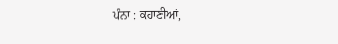ਪੰਨਾ : ਕਹਾਣੀਆਂ,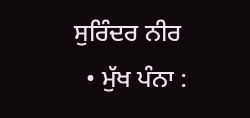ਸੁਰਿੰਦਰ ਨੀਰ
  • ਮੁੱਖ ਪੰਨਾ :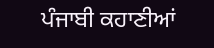ਪੰਜਾਬੀ ਕਹਾਣੀਆਂ